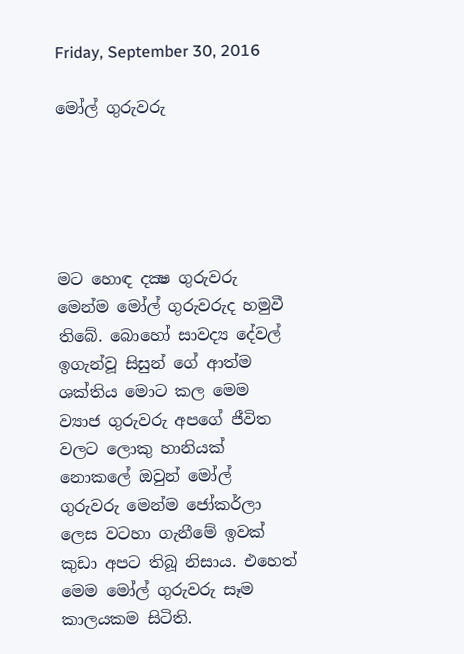Friday, September 30, 2016

මෝල් ගුරුවරු





මට හොඳ දක්‍ෂ ගුරුවරු මෙන්ම මෝල් ගුරුවරුද හමුවී තිබේ. බොහෝ සාවද්‍ය දේවල් ඉගැන්වූ සිසුන් ගේ ආත්ම ශක්තිය මොට කල මෙම ව්‍යාජ ගුරුවරු අපගේ ජීවිත වලට ලොකු හානියක් නොකලේ ඔවුන් මෝල් ගුරුවරු මෙන්ම ජෝකර්ලා ලෙස වටහා ගැනීමේ ඉවක් කුඩා අපට තිබූ නිසාය. එහෙත් මෙම මෝල් ගුරුවරු සෑම කාලයකම සිටිති.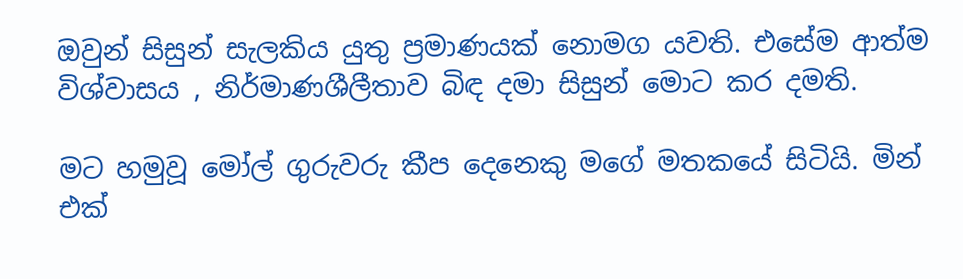ඔවුන් සිසුන් සැලකිය යුතු ප්‍රමාණයක් නොමග යවති. එසේම ආත්ම විශ්වාසය , නිර්මාණශීලීතාව බිඳ දමා සිසුන් මොට කර දමති.

මට හමුවූ මෝල් ගුරුවරු කීප දෙනෙකු මගේ මතකයේ සිටියි. මින් එක්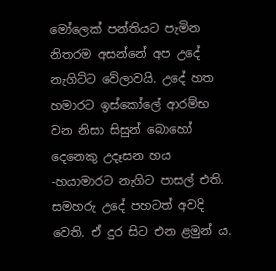මෝලෙක් පන්තියට පැමින නිතරම අසන්නේ අප උදේ නැගිට්ට වේලාවයි. උදේ හත හමාරට ඉස්කෝලේ ආරම්භ වන නිසා සිසුන් බොහෝ දෙනෙකු උදෑසන හය -හයාමාරට නැගිට පාසල් එති. සමහරු උදේ පහටත් අවදි වෙති. ඒ දුර සිට එන ළමුන් ය.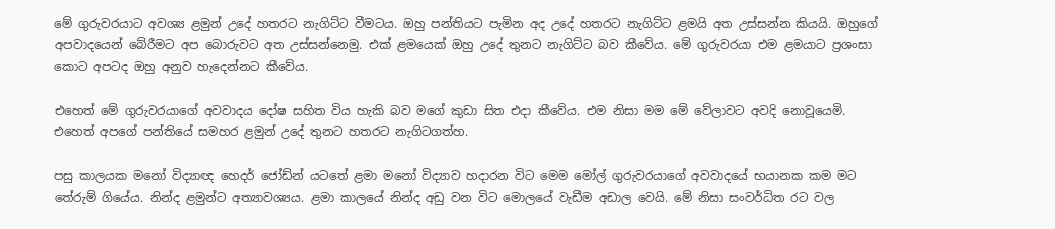මේ ගුරුවරයාට අවශ්‍ය ළමුන් උදේ හතරට නැගිට්ට වීමටය. ඔහු පන්තියට පැමින අද උදේ හතරට නැගිට්ට ළමයි අත උස්සන්න කියයි. ඔහුගේ  අපවාදයෙන් බේරීමට අප බොරුවට අත උස්සන්නෙමු. එක් ළමයෙක් ඔහු උදේ තුනට නැගිට්ට බව කීවේය. මේ ගුරුවරයා එම ළමයාට ප්‍රශංසා කොට අපටද ඔහු අනුව හැදෙන්නට කීවේය.

එහෙත් මේ ගුරුවරයාගේ අවවාදය දෝෂ සහිත විය හැකි බව මගේ කුඩා සිත එදා කීවේය. එම නිසා මම මේ වේලාවට අවදි නොවූයෙමි. එහෙත් අපගේ පන්තියේ සමහර ළමුන් උදේ තුනට හතරට නැගිටගත්හ.

පසු කාලයක මනෝ විද්‍යාඥ හෙදර් ජෝඩ්න් යටතේ ළමා මනෝ විද්‍යාව හදාරන විට මෙම මෝල් ගුරුවරයාගේ අවවාදයේ භයානක කම මට තේරුම් ගියේය. නින්ද ළමුන්ට අත්‍යාවශ්‍යය. ළමා කාලයේ නින්ද අඩු වන විට මොලයේ වැඩීම අඩාල වෙයි. මේ නිසා සංවර්ධිත රට වල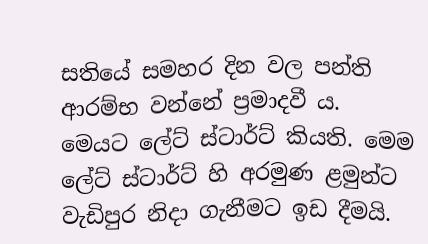සතියේ සමහර දින වල පන්ති ආරම්භ වන්නේ ප්‍රමාදවී ය. මෙයට ලේට් ස්ටාර්ට් කියති. මෙම ලේට් ස්ටාර්ට් හි අරමුණ ළමුන්ට වැඩිපුර නිදා ගැනීමට ඉඩ දීමයි.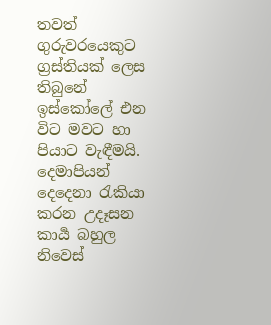තවත් ගුරුවරයෙකුට  ග්‍රස්තියක් ලෙස තිබුනේ ඉස්කෝලේ එන විට මවට හා පියාට වැඳීමයි. දෙමාපියන් දෙදෙනා රැකියා කරන උදෑසන කාර්‍ය බහුල නිවෙස්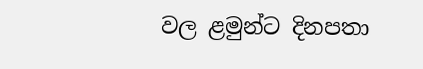වල ළමුන්ට දිනපතා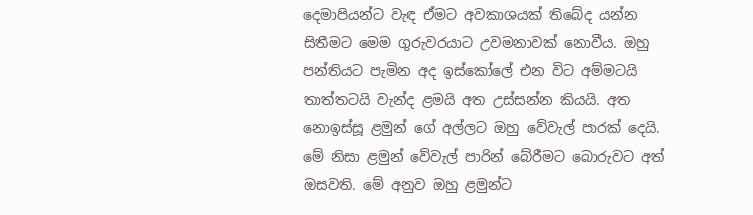දෙමාපියන්ට වැඳ ඒමට අවකාශයක් තිබේද යන්න සිතීමට මෙම ගුරුවරයාට උවමනාවක් නොවීය. ඔහු පන්තියට පැමින අද ඉස්කෝලේ එන විට අම්මටයි තාත්තටයි වැන්ද ළමයි අත උස්සන්න කියයි. අත නොඉස්සූ ළමුන් ගේ අල්ලට ඔහු වේවැල් පාරක් දෙයි. මේ නිසා ළමුන් වේවැල් පාරින් බේරීමට බොරුවට අත් ඔසවති. මේ අනුව ඔහු ළමුන්ට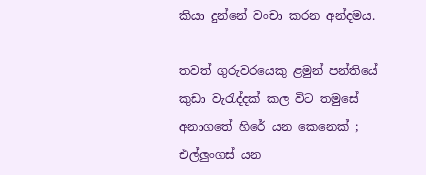කියා දුන්නේ වංචා කරන අන්දමය.

තවත් ගුරුවරයෙකු ළමුන් පන්තියේ කුඩා වැරැද්දක් කල විට තමුසේ අනාගතේ හිරේ යන කෙනෙක් ; එල්ලුංගස් යන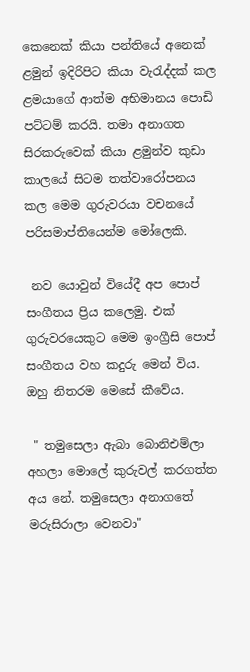කෙනෙක් කියා පන්තියේ අනෙක් ළමුන් ඉදිරිපිට කියා වැරැද්දක් කල ළමයාගේ ආත්ම අභිමානය පොඩි පට්ටම් කරයි. තමා අනාගත සිරකරුවෙක් කියා ළමුන්ව කුඩා කාලයේ සිටම තත්වාරෝපනය කල මෙම ගුරුවරයා වචනයේ පරිසමාප්තියෙන්ම මෝලෙකි.

 නව යොවුන් වියේදී අප පොප් සංගීතය ප්‍රිය කලෙමු. එක් ගුරුවරයෙකුට මෙම ඉංග්‍රීසි පොප් සංගීතය වහ කදුරු මෙන් විය. ඔහු නිතරම මෙසේ කීවේය.

 " තමුසෙලා ඇබා බොනිඑම්ලා අහලා මොලේ කුරුවල් කරගත්ත අය නේ. තමුසෙලා අනාගතේ මරුසිරාලා වෙනවා"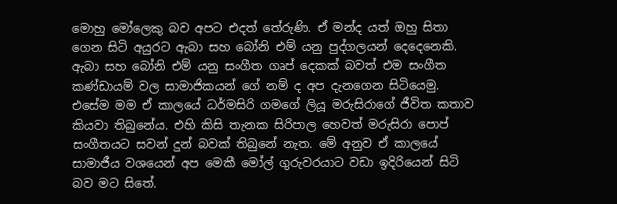මොහු මෝලෙකු බව අපට එදත් තේරුණි. ඒ මන්ද යත් ඔහු සිතා ගෙන සිටි අයුරට ඇබා සහ බෝනි එම් යනු පුද්ගලයන් දෙදෙනෙකි. ඇබා සහ බෝනි එම් යනු සංගීත ගෘප් දෙකක් බවත් එම සංගීත කණ්ඩායම් වල සාමාජිකයන් ගේ නම් ද අප දැනගෙන සිටියෙමු.  එසේම මම ඒ කාලයේ ධර්මසිරි ගමගේ ලියූ මරුසිරාගේ ජීවිත කතාව කියවා තිබුනේය. එහි කිසි තැනක සිරිපාල හෙවත් මරුසිරා පොප් සංගීතයට සවන් දුන් බවක් තිබුනේ නැත. මේ අනුව ඒ කාලයේ සාමාජීය වශයෙන් අප මෙකී මෝල් ගුරුවරයාට වඩා ඉදිරියෙන් සිටි බව මට සිතේ.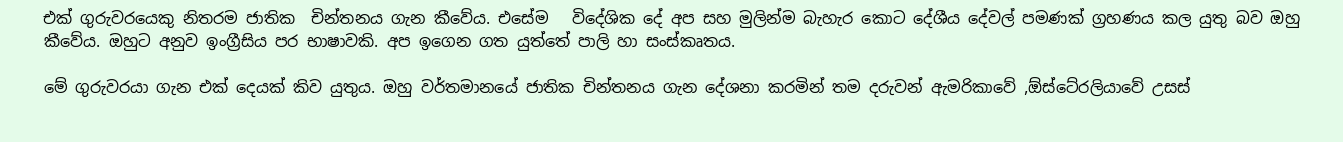එක් ගුරුවරයෙකු නිතරම ජාතික  චින්තනය ගැන කීවේය. එසේම   විදේශික දේ අප සහ මුලින්ම බැහැර කොට දේශීය දේවල් පමණක් ග්‍රහණය කල යුතු බව ඔහු කීවේය. ඔහුට අනුව ඉංග්‍රීසිය පර භාෂාවකි. අප ඉගෙන ගත යුත්තේ පාලි හා සංස්කෘතය.

මේ ගුරුවරයා ගැන එක් දෙයක් කිව යුතුය. ඔහු වර්තමානයේ ජාතික චින්තනය ගැන දේශනා කරමින් තම දරුවන් ඇමරිකාවේ ,ඕස්ටේ‍රලියාවේ උසස්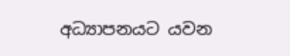අධ්‍යාපනයට යවන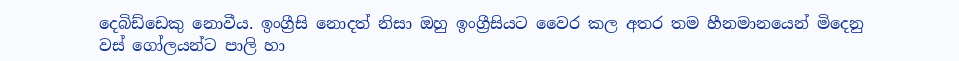දෙබිඩ්ඩෙකු නොවීය. ඉංග්‍රීසි නොදත් නිසා ඔහු ඉංග්‍රීසියට වෛර කල අතර තම හීනමානයෙන් මිදෙනු වස් ගෝලයන්ට පාලි හා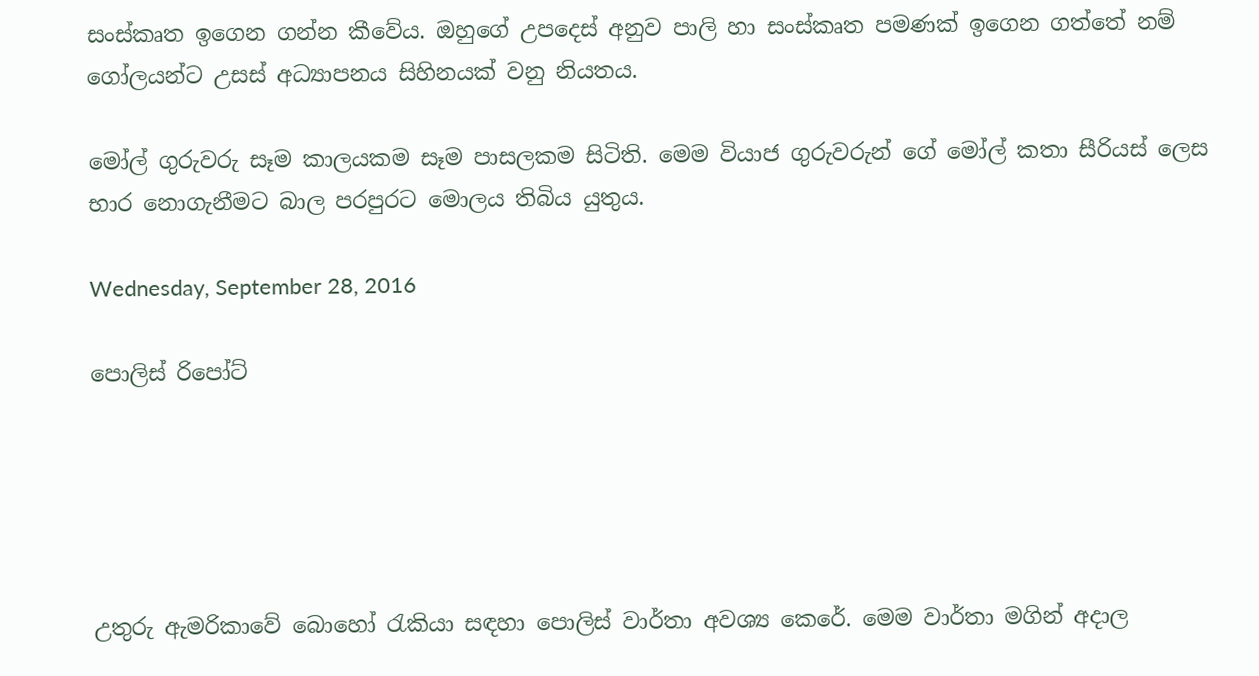සංස්කෘත ඉගෙන ගන්න කීවේය. ඔහුගේ උපදෙස් අනුව පාලි හා සංස්කෘත පමණක් ඉගෙන ගත්තේ නම් ගෝලයන්ට උසස් අධ්‍යාපනය සිහිනයක් වනු නියතය.

මෝල් ගුරුවරු සෑම කාලයකම සෑම පාසලකම සිටිති. මෙම වියාජ ගුරුවරුන් ගේ මෝල් කතා සීරියස් ලෙස  භාර නොගැනීමට බාල පරපුරට මොලය තිබිය යුතුය.

Wednesday, September 28, 2016

පොලිස් රිපෝට්





උතුරු ඇමරිකාවේ බොහෝ රැකියා සඳහා පොලිස් වාර්තා අවශ්‍ය කෙරේ. මෙම වාර්තා මගින් අදාල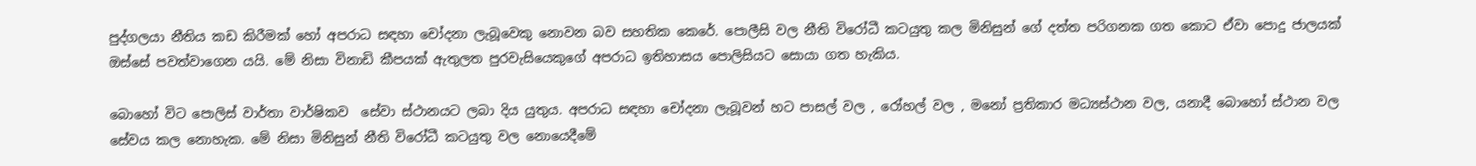පුද්ගලයා නීතිය කඩ කිරීමක් හෝ අපරාධ සඳහා චෝදනා ලැබූවෙකු නොවන බව සහතික කෙරේ. පොලීසි වල නීති විරෝධී කටයුතු කල මිනිසුන් ගේ දත්ත පරිගනක ගත කොට ඒවා පොදු ජාලයක් ඔස්සේ පවත්වාගෙන යයි. මේ නිසා විනාඩි කීපයක් ඇතුලත පුරවැසියෙකුගේ අපරාධ ඉතිහාසය පොලිසියට සොයා ගත හැකිය.

බොහෝ විට පොලිස් වාර්තා වාර්ෂිකව  සේවා ස්ථානයට ලබා දිය යුතුය. අපරාධ සඳහා චෝදනා ලැබූවන් හට පාසල් වල , රෝහල් වල , මනෝ ප්‍රතිකාර මධ්‍යස්ථාන වල, යනාදී බොහෝ ස්ථාන වල  සේවය කල නොහැක. මේ නිසා මිනිසුන් නීති විරෝධී කටයුතු වල නොයෙදීමේ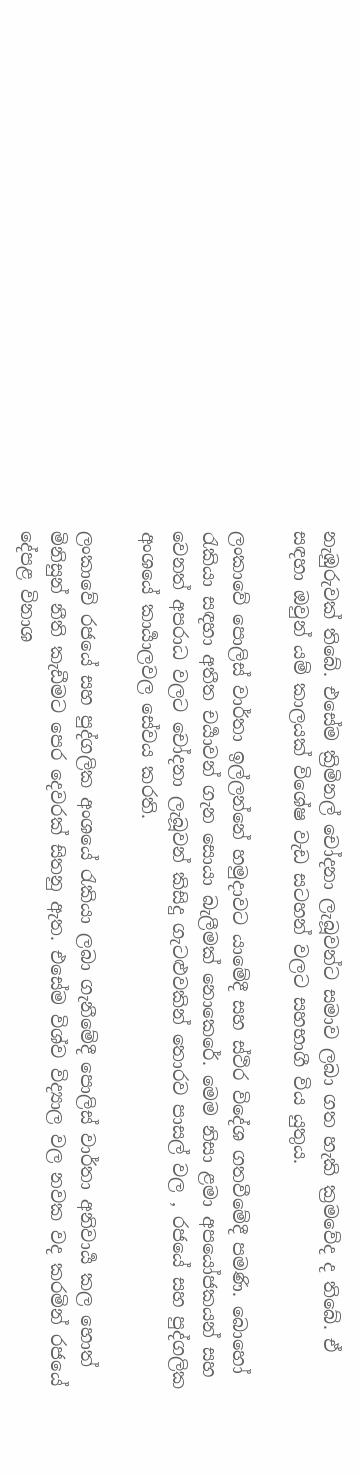නැඹුරුවක් තිබේ. එසේම ක්‍රිමිනල් චෝදනා ලැබූවන්ට සමාව ලබා ගත හැකි ක්‍රමවේද ද තිබේ. ඒ සඳහා ඔවුන් යම් කාලයක් විශේෂ වැඩ සටහන් වලට සහභාගී විය යුතුය.

ලංකාවේ පොලිස් වාර්තා ඉල්ලන්නේ හමුදාවට යාමේදී සහ ස්ථිර විදේශ ගතවීමේදී පමණි. බොහෝ රැකියා සඳහා අතීත චර්‍යාවන් ගැන සොයා බැලීමක් නොකෙරේ. මෙම නිසා ළමා අපයෝජකයන් සහ වෙනත් අපරාධ වලට චෝදනා ලැබූවන් කිසිදු ගැටළුවකින් තොරව පාසල් වල , රජයේ සහ පුද්ගලික අංශයේ කාර්‍යාලවල සේවය කරති.

ලංකාවේ රජයේ සහ පුද්ගලික අංශයේ රැකියා ලබා ගැනීමේදී පොලිස් වාර්තා අනිවාර්‍ය කල හොත් මිනිසුන් නීති කැඩීමට පෙර දෙවරක් සිතනු ඇත. එසේම විශ්ව විද්‍යාල වල නවක වද කරමින් රජයේ දේපළ විනාශ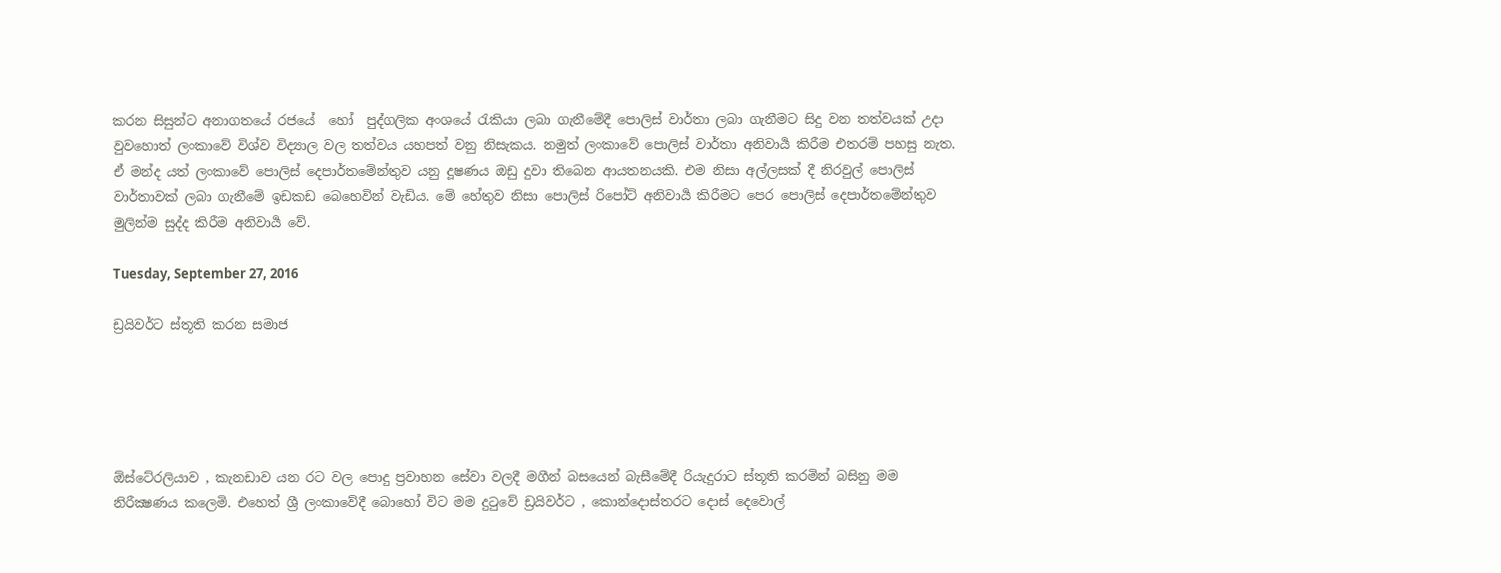කරන සිසුන්ට අනාගතයේ රජයේ  හෝ  පුද්ගලික අංශයේ රැකියා ලබා ගැනීමේදී පොලිස් වාර්තා ලබා ගැනීමට සිදු වන තත්වයක් උදා වුවහොත් ලංකාවේ විශ්ව විද්‍යාල වල තත්වය යහපත් වනු නිසැකය. නමුත් ලංකාවේ පොලිස් වාර්තා අනිවාර්‍ය කිරීම එතරම් පහසු නැත. ඒ මන්ද යත් ලංකාවේ පොලිස් දෙපාර්තමේන්තුව යනු දූෂණය ඔඩු දුවා තිබෙන ආයතනයකි. එම නිසා අල්ලසක් දී නිරවුල් පොලිස් වාර්තාවක් ලබා ගැනීමේ ඉඩකඩ බෙහෙවින් වැඩිය. මේ හේතුව නිසා පොලිස් රිපෝට් අනිවාර්‍ය කිරීමට පෙර පොලිස් දෙපාර්තමේන්තුව මුලින්ම සුද්ද කිරීම අනිවාර්‍ය වේ.

Tuesday, September 27, 2016

ඩ්‍රයිවර්ට ස්තූති කරන සමාජ





ඕස්ටේ‍රලියාව , කැනඩාව යන රට වල පොදු ප්‍රවාහන සේවා වලදී මගීන් බසයෙන් බැසීමේදී රියැදුරාට ස්තූති කරමින් බසිනු මම නිරීක්‍ෂණය කලෙමි. එහෙත් ශ්‍රී ලංකාවේදී බොහෝ විට මම දුටුවේ ඩ්‍රයිවර්ට , කොන්දොස්තරට දොස් දෙවොල්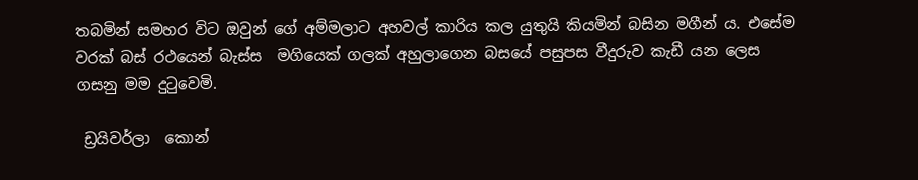තබමින් සමහර විට ඔවුන් ගේ අම්මලාට අහවල් කාරිය කල යුතුයි කියමින් බසින මගීන් ය. එසේම වරක් බස් රථයෙන් බැස්ස  මගියෙක් ගලක් අහුලාගෙන බසයේ පසුපස වීදුරුව කැඩී යන ලෙස ගසනු මම දුටුවෙමි.

 ඩ්‍රයිවර්ලා  කොන්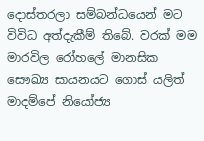දොස්තරලා සම්බන්ධයෙන් මට විවිධ අත්දැකීම් තිබේ. වරක් මම මාරවිල රෝහලේ මානසික සෞඛ්‍ය සායනයට ගොස් යලිත් මාදම්පේ නියෝජ්‍ය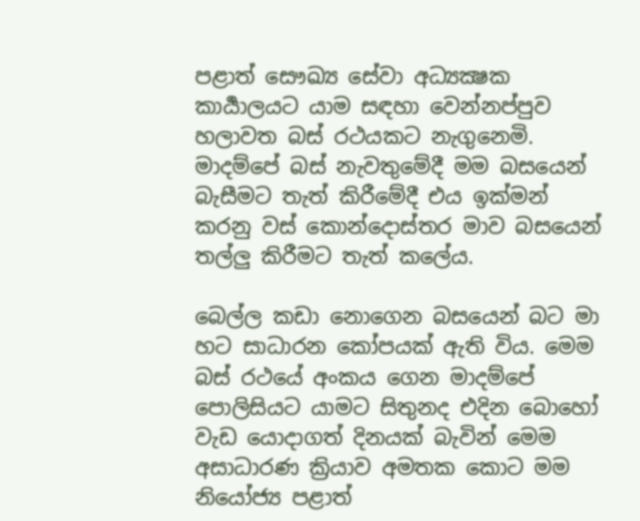පළාත් සෞඛ්‍ය සේවා අධ්‍යක්‍ෂක කාර්‍යාලයට යාම සඳහා වෙන්නප්පුව හලාවත බස් රථයකට නැගුනෙමි. මාදම්පේ බස් නැවතුමේදී මම බසයෙන් බැසීමට තැත් කිරීමේදී එය ඉක්මන් කරනු වස් කොන්දොස්තර මාව බසයෙන් තල්ලු කිරීමට තැත් කලේය.

බෙල්ල කඩා නොගෙන බසයෙන් බට මා හට සාධාරන කෝපයක් ඇති විය. මෙම බස් රථයේ අංකය ගෙන මාදම්පේ පොලිසියට යාමට සිතුනද එදින බොහෝ වැඩ යොදාගත් දිනයක් බැවින් මෙම අසාධාරණ ක්‍රියාව අමතක කොට මම නියෝජ්‍ය පළාත්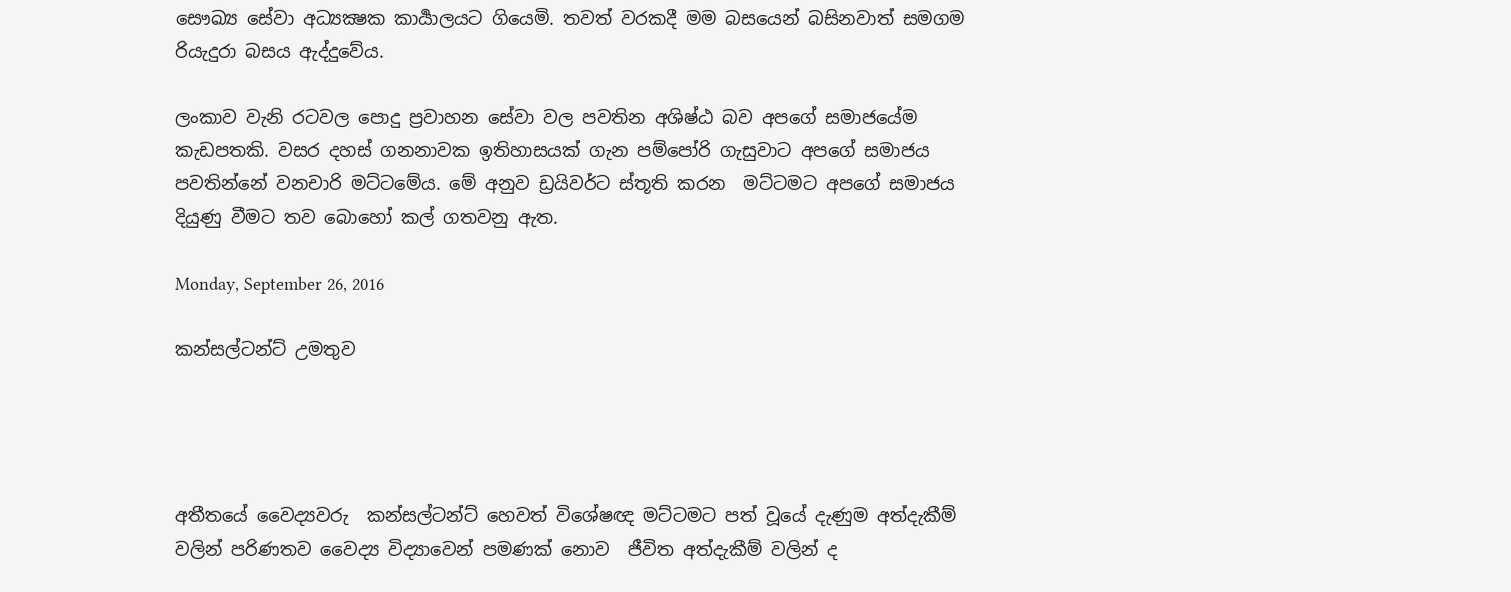සෞඛ්‍ය සේවා අධ්‍යක්‍ෂක කාර්‍යාලයට ගියෙමි. තවත් වරකදී මම බසයෙන් බසිනවාත් සමගම රියැදුරා බසය ඇද්දුවේය.

ලංකාව වැනි රටවල පොදු ප්‍රවාහන සේවා වල පවතින අශිෂ්ඨ බව අපගේ සමාජයේම කැඩපතකි. වසර දහස් ගනනාවක ඉතිහාසයක් ගැන පම්පෝරි ගැසුවාට අපගේ සමාජය පවතින්නේ වනචාරි මට්ටමේය. මේ අනුව ඩ්‍රයිවර්ට ස්තූති කරන  මට්ටමට අපගේ සමාජය දියුණු වීමට තව බොහෝ කල් ගතවනු ඇත.

Monday, September 26, 2016

කන්සල්ටන්ට් උමතුව




අතීතයේ වෛද්‍යවරු  කන්සල්ටන්ට් හෙවත් විශේෂඥ මට්ටමට පත් වූයේ දැණුම අත්දැකීම් වලින් පරිණතව වෛද්‍ය විද්‍යාවෙන් පමණක් නොව  ජීවිත අත්දැකීම් වලින් ද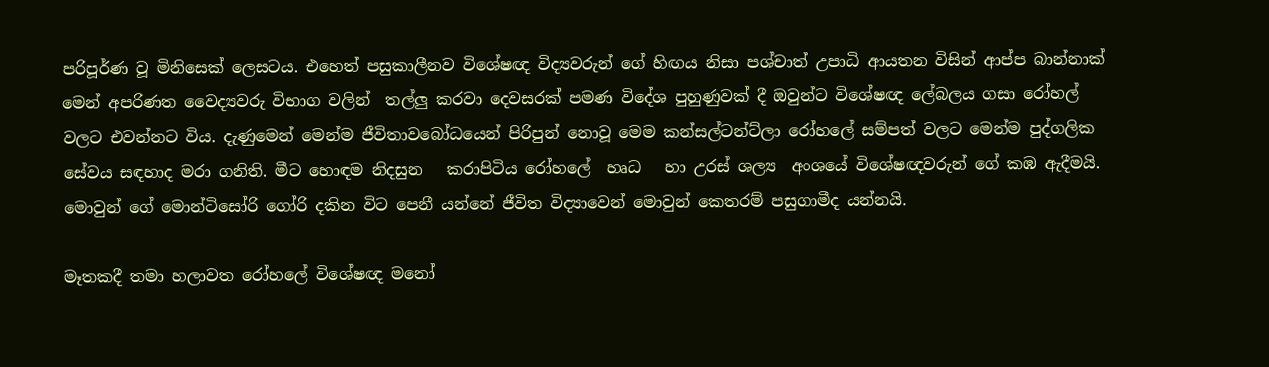පරිපූර්ණ වූ මිනිසෙක් ලෙසටය. එහෙත් පසුකාලීනව විශේෂඥ විද්‍යවරුන් ගේ හිඟය නිසා පශ්චාත් උපාධි ආයතන විසින් ආප්ප බාන්නාක් මෙන් අපරිණත වෛද්‍යවරු විභාග වලින්  තල්ලු කරවා දෙවසරක් පමණ විදේශ පුහුණුවක් දී ඔවුන්ට විශේෂඥ ලේබලය ගසා රෝහල් වලට එවන්නට විය. දැණුමෙන් මෙන්ම ජීවිතාවබෝධයෙන් පිරිපුන් නොවූ මෙම කන්සල්ටන්ට්ලා රෝහලේ සම්පත් වලට මෙන්ම පුද්ගලික සේවය සඳහාද මරා ගනිති. මීට හොඳම නිදසුන   කරාපිටිය රෝහලේ  හෘධ   හා උරස් ශල්‍ය  අංශයේ විශේෂඥවරුන් ගේ කඹ ඇදීමයි.  මොවුන් ගේ මොන්ටිසෝරි ගෝරි දකින විට පෙනී යන්නේ ජීවිත විද්‍යාවෙන් මොවුන් කෙතරම් පසුගාමීද යන්නයි.

මෑතකදී තමා හලාවත රෝහලේ විශේෂඥ මනෝ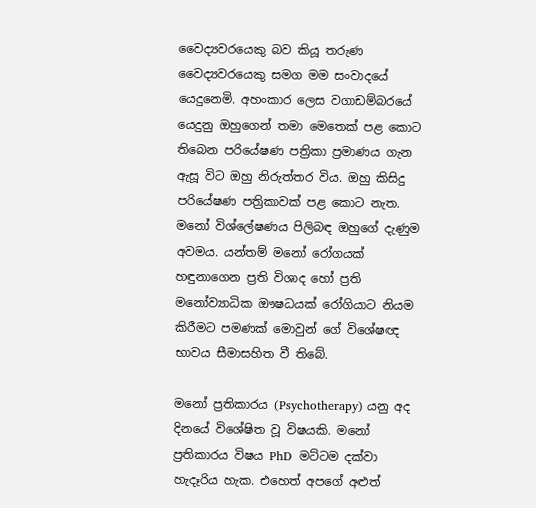වෛද්‍යවරයෙකු බව කියූ තරුණ වෛද්‍යවරයෙකු සමග මම සංවාදයේ යෙදුනෙමි. අහංකාර ලෙස වගාඩම්බරයේ යෙදුනු ඔහුගෙන් තමා මෙතෙක් පළ කොට තිබෙන පරියේෂණ පත්‍රිකා ප්‍රමාණය ගැන ඇසූ විට ඔහු නිරුත්තර විය. ඔහු කිසිදු පරියේෂණ පත්‍රිකාවක් පළ කොට නැත. මනෝ විශ්ලේෂණය පිලිබඳ ඔහුගේ දැණුම අවමය. යන්තම් මනෝ රෝගයක් හඳුනාගෙන ප්‍රති විශාද හෝ ප්‍රති මනෝව්‍යාධික ඖෂධයක් රෝගියාට නියම කිරීමට පමණක් මොවුන් ගේ විශේෂඥ භාවය සීමාසහිත වී තිබේ.

මනෝ ප්‍රතිකාරය (Psychotherapy) යනු අද දිනයේ විශේෂිත වූ විෂයකි. මනෝ ප්‍රතිකාරය විෂය PhD  මට්ටම දක්වා හැදෑරිය හැක. එහෙත් අපගේ අළුත්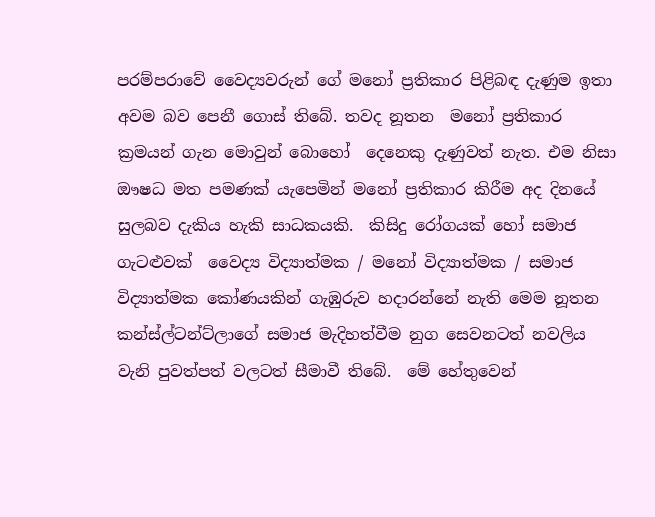පරම්පරාවේ වෛද්‍යවරුන් ගේ මනෝ ප්‍රතිකාර පිළිබඳ දැණුම ඉතා අවම බව පෙනී ගොස් තිබේ. තවද නූතන  මනෝ ප්‍රතිකාර  ක්‍රමයන් ගැන මොවුන් බොහෝ  දෙනෙකු දැණුවත් නැත. එම නිසා ඖෂධ මත පමණක් යැපෙමින් මනෝ ප්‍රතිකාර කිරීම අද දිනයේ සුලබව දැකිය හැකි සාධකයකි.  කිසිදු රෝගයක් හෝ සමාජ ගැටළුවක්  වෛද්‍ය විද්‍යාත්මක / මනෝ විද්‍යාත්මක / සමාජ විද්‍යාත්මක කෝණයකින් ගැඹුරුව හදාරන්නේ නැති මෙම නූතන කන්ස්ල්ටන්ට්ලාගේ සමාජ මැදිහත්වීම නුග සෙවනටත් නවලිය වැනි පුවත්පත් වලටත් සීමාවී තිබේ.  මේ හේතුවෙන්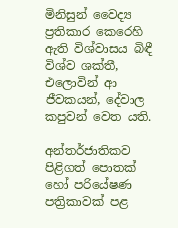මිනිසුන් වෛද්‍ය ප්‍රතිකාර කෙරෙහි ඇති විශ්වාසය බිඳී විශ්ව ශක්තී, එලොවින් ආ ජීවකයන්, දේවාල කපුවන් වෙත යති.

අන්තර්ජාතිකව පිළිගත් පොතක් හෝ පරියේෂණ පත්‍රිකාවක් පළ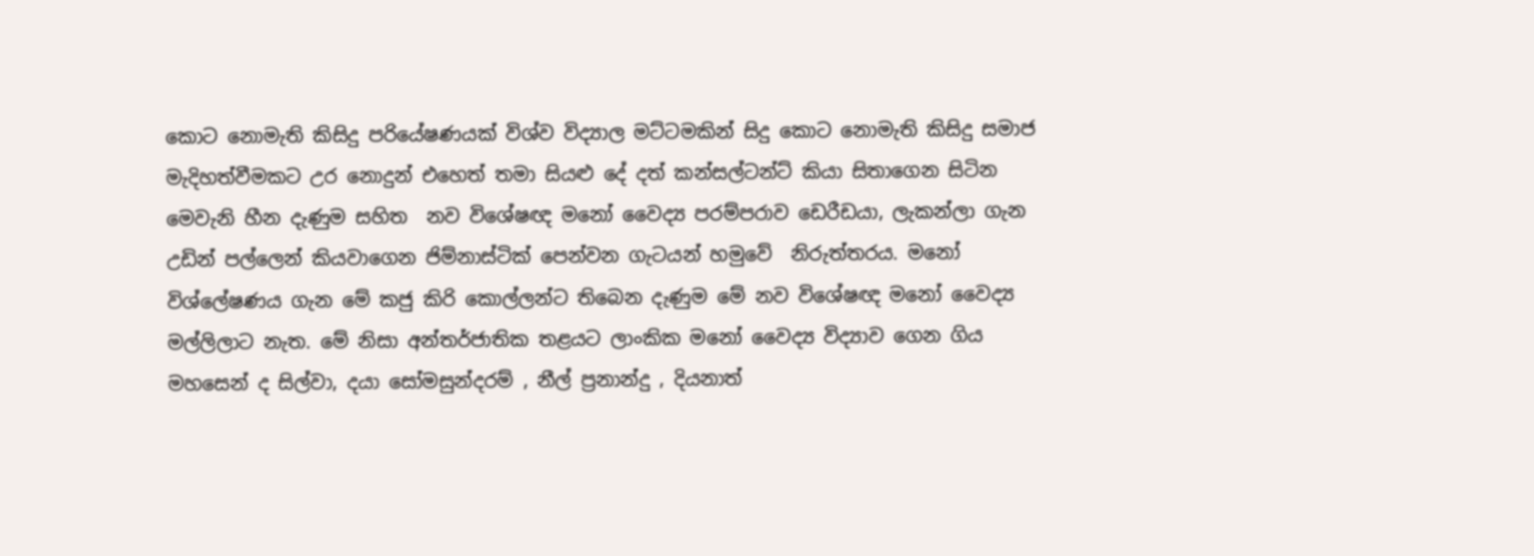කොට නොමැති කිසිදු පරියේෂණයක් විශ්ව විද්‍යාල මට්ටමකින් සිදු කොට නොමැති කිසිදු සමාජ මැදිහත්වීමකට උර නොදුන් එහෙත් තමා සියළු දේ දත් කන්සල්ටන්ට් කියා සිතාගෙන සිටින මෙවැනි හීන දැණුම සහිත  නව විශේෂඥ මනෝ වෛද්‍ය පරම්පරාව ඩෙරීඩයා, ලැකන්ලා ගැන උඩින් පල්ලෙන් කියවාගෙන ජිම්නාස්ටික් පෙන්වන ගැටයන් හමුවේ  නිරුත්තරය. මනෝ විශ්ලේෂණය ගැන මේ කජු කිරි කොල්ලන්ට තිබෙන දැණුම මේ නව විශේෂඥ මනෝ වෛද්‍ය මල්ලිලාට නැත. මේ නිසා අන්තර්ජාතික තළයට ලාංකික මනෝ වෛද්‍ය විද්‍යාව ගෙන ගිය මහසෙන් ද සිල්වා, දයා සෝමසුන්දරම් , නීල් ප්‍රනාන්දු , දියනාත්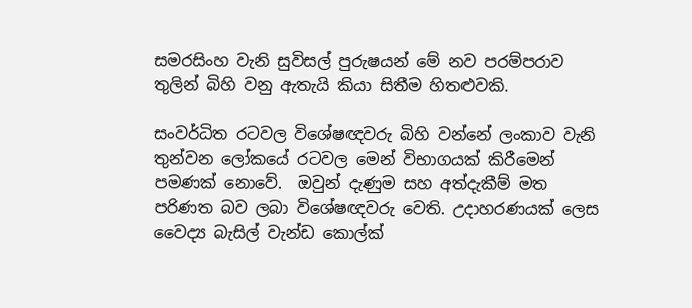සමරසිංහ වැනි සුවිසල් පුරුෂයන් මේ නව පරම්පරාව තුලින් බිහි වනු ඇතැයි කියා සිතීම හිතළුවකි.

සංවර්ධිත රටවල විශේෂඥවරු බිහි වන්නේ ලංකාව වැනි තුන්වන ලෝකයේ රටවල මෙන් විභාගයක් කිරීමෙන් පමණක් නොවේ.  ඔවුන් දැණුම සහ අත්දැකීම් මත පරිණත බව ලබා විශේෂඥවරු වෙති. උදාහරණයක් ලෙස වෛද්‍ය බැසිල් වැන්ඩ කොල්ක්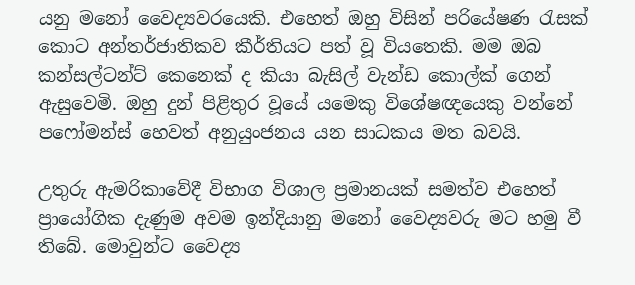යනු මනෝ වෛද්‍යවරයෙකි. එහෙත් ඔහු විසින් පරියේෂණ රැසක් කොට අන්තර්ජාතිකව කීර්තියට පත් වූ වියතෙකි. මම ඔබ කන්සල්ටන්ට් කෙනෙක් ද කියා බැසිල් වැන්ඩ කොල්ක් ගෙන් ඇසුවෙමි. ඔහු දුන් පිළිතුර වූයේ යමෙකු විශේෂඥයෙකු වන්නේ පෆෝමන්ස් හෙවත් අනුයුංජනය යන සාධකය මත බවයි.

උතුරු ඇමරිකාවේදී විභාග විශාල ප්‍රමානයක් සමත්ව එහෙත් ප්‍රායෝගික දැණුම අවම ඉන්දියානු මනෝ වෛද්‍යවරු මට හමු වී තිබේ. මොවුන්ට වෛද්‍ය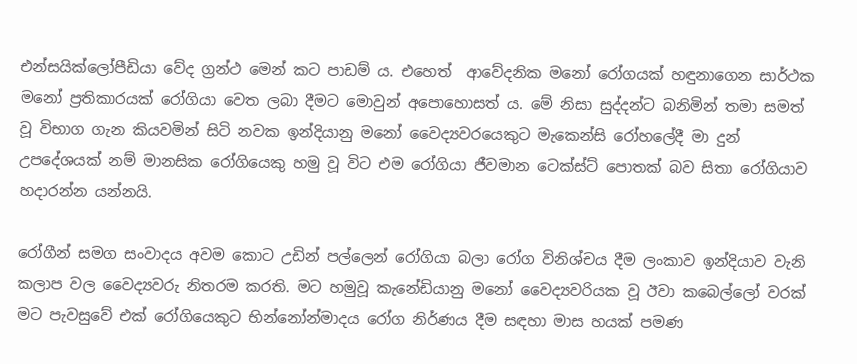එන්සයික්ලෝපීඩියා වේද ග්‍රන්ථ මෙන් කට පාඩම් ය. එහෙත්  ආවේදනික මනෝ රෝගයක් හඳුනාගෙන සාර්ථක මනෝ ප්‍රතිකාරයක් රෝගියා වෙත ලබා දීමට මොවුන් අපොහොසත්‍ ය. මේ නිසා සුද්දන්ට බනිමින් තමා සමත් වූ විභාග ගැන කියවමින් සිටි නවක ඉන්දියානු මනෝ වෛද්‍යවරයෙකුට මැකෙන්සි රෝහලේදී මා දුන් උපදේශයක් නම් මානසික රෝගියෙකු හමු වූ විට එම රෝගියා ජීවමාන ටෙක්ස්ට් පොතක් බව සිතා රෝගියාව හදාරන්න යන්නයි.

රෝගීන් සමග සංවාදය අවම කොට උඩින් පල්ලෙන් රෝගියා බලා රෝග විනිශ්චය දීම ලංකාව ඉන්දියාව වැනි කලාප වල වෛද්‍යවරු නිතරම කරති. මට හමුවූ කැනේඩියානු මනෝ වෛද්‍යවරියක වූ ඊවා කබෙල්ලෝ වරක් මට පැවසුවේ එක් රෝගියෙකුට භින්නෝන්මාදය රෝග නිර්ණය දීම සඳහා මාස හයක් පමණ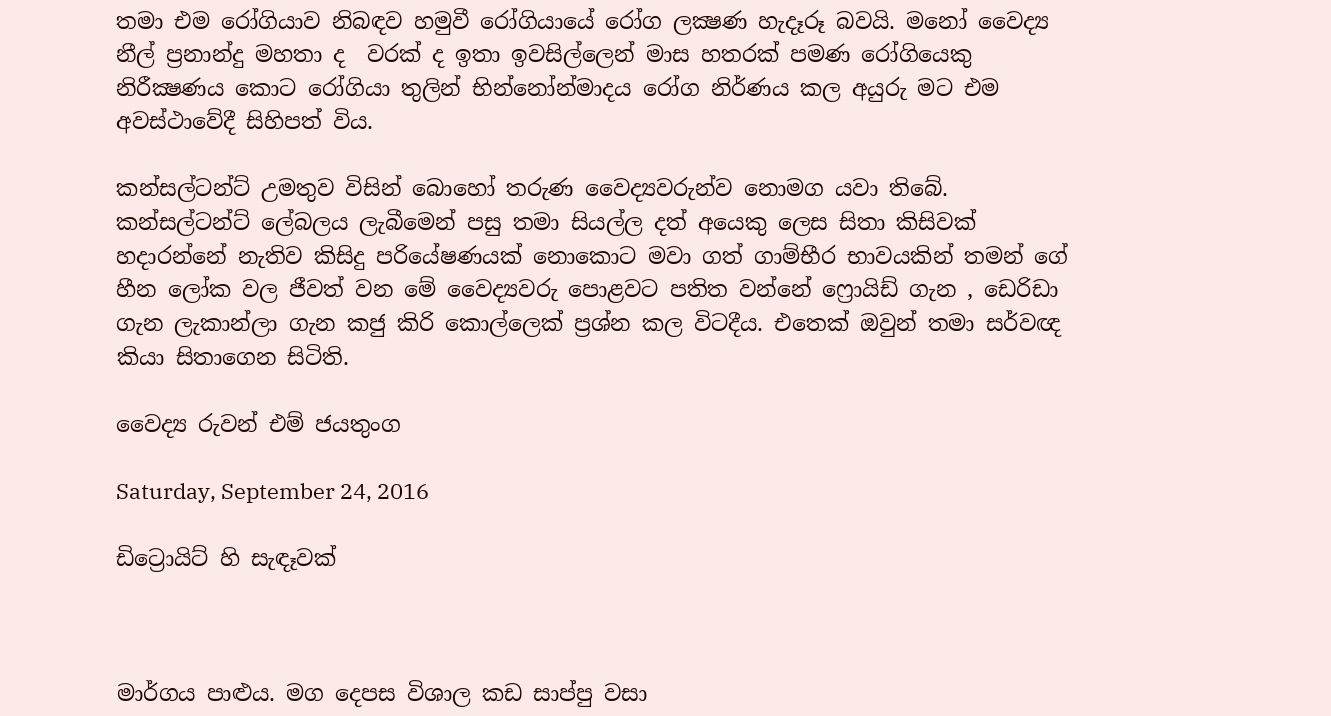තමා එම රෝගියාව නිබඳව හමුවී රෝගියායේ රෝග ලක්‍ෂණ හැදෑරූ බවයි. මනෝ වෛද්‍ය නීල් ප්‍රනාන්දු මහතා ද  වරක් ද ඉතා ඉවසිල්ලෙන් මාස හතරක් පමණ රෝගියෙකු නිරීක්‍ෂණය කොට රෝගියා තුලින් භින්නෝන්මාදය රෝග නිර්ණය කල අයුරු මට එම අවස්ථාවේදී සිහිපත් විය.

කන්සල්ටන්ට් උමතුව විසින් බොහෝ තරුණ වෛද්‍යවරුන්ව නොමග යවා තිබේ. කන්සල්ටන්ට් ලේබලය ලැබීමෙන් පසු තමා සියල්ල දත් අයෙකු ලෙස සිතා කිසිවක් හදාරන්නේ නැතිව කිසිදු පරියේෂණයක් නොකොට මවා ගත් ගාම්භීර භාවයකින් තමන් ගේ හීන ලෝක වල ජීවත් වන මේ වෛද්‍යවරු පොළවට පතිත වන්නේ ෆ්‍රොයිඩ් ගැන , ඩෙරිඩා ගැන ලැකාන්ලා ගැන කජු කිරි කොල්ලෙක් ප්‍රශ්න කල විටදීය. එතෙක් ඔවුන් තමා සර්වඥ කියා සිතාගෙන සිටිති.

වෛද්‍ය රුවන් එම් ජයතුංග

Saturday, September 24, 2016

ඩිට්‍රොයිට් හි සැඳෑවක්



මාර්ගය පාළුය. මග දෙපස විශාල කඩ සාප්පු වසා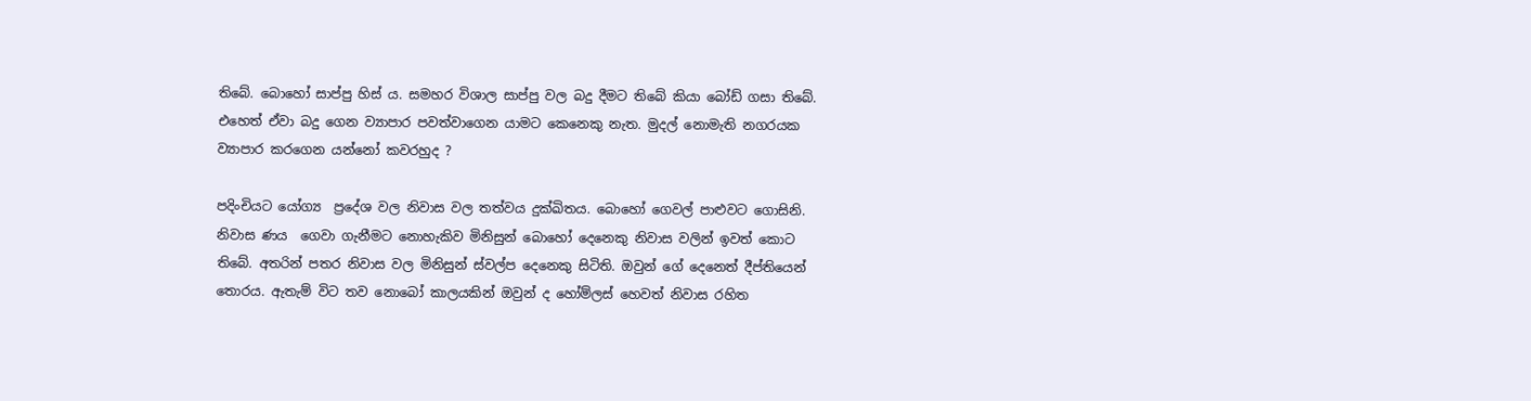තිබේ. බොහෝ සාප්පු හිස් ය. සමහර විශාල සාප්පු වල බදු දීමට තිබේ කියා බෝඩ් ගසා තිබේ. එහෙත් ඒවා බදු ගෙන ව්‍යාපාර පවත්වාගෙන යාමට කෙනෙකු නැත. මුදල් නොමැති නගරයක  ව්‍යාපාර කරගෙන යන්නෝ කවරහුද ?

පදිංචියට යෝග්‍ය  ප්‍රදේශ වල නිවාස වල තත්වය දුක්ඛිතය. බොහෝ ගෙවල් පාළුවට ගොසිනි. නිවාස ණය  ගෙවා ගැනීමට නොහැකිව මිනිසුන් බොහෝ දෙනෙකු නිවාස වලින් ඉවත් කොට තිබේ. අතරින් පතර නිවාස වල මිනිසුන් ස්වල්ප දෙනෙකු සිටිති. ඔවුන් ගේ දෙනෙත් දීප්තියෙන් තොරය. ඇතැම් විට තව නොබෝ කාලයකින් ඔවුන් ද හෝම්ලස් හෙවත් නිවාස රහිත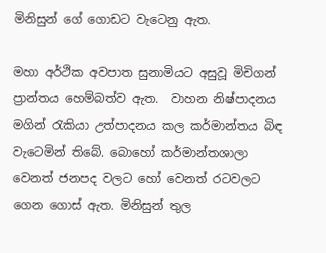මිනිසුන් ගේ ගොඩට වැටෙනු ඇත.

මහා අර්ථික අවපාත සුනාමියට අසුවූ මිචිගන් ප්‍රාන්තය හෙම්බත්ව ඇත.  වාහන නිෂ්පාදනය මගින් රැකියා උත්පාදනය කල කර්මාන්තය බිඳ වැටෙමින් තිබේ. බොහෝ කර්මාන්තශාලා වෙනත් ජනපද වලට හෝ වෙනත් රටවලට ගෙන ගොස් ඇත. මිනිසුන් තුල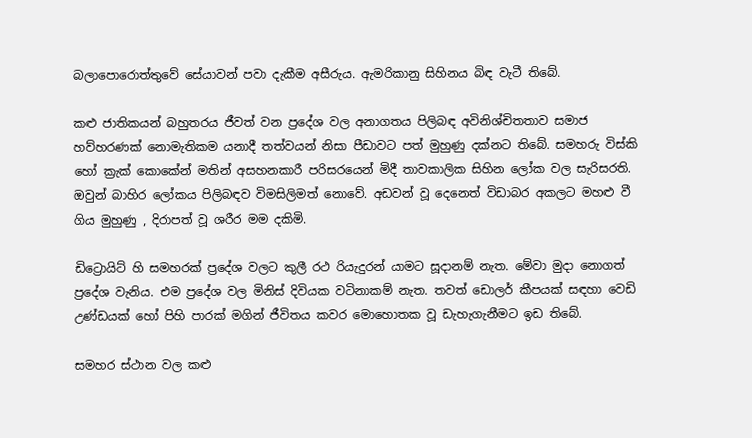බලාපොරොත්තුවේ සේයාවන් පවා දැකීම අසීරුය. ඇමරිකානු සිහිනය බිඳ වැටී තිබේ.

කළු ජාතිකයන් බහුතරය ජීවත් වන ප්‍රදේශ වල අනාගතය පිලිබඳ අවිනිශ්චිතතාව සමාජ හව්හරණක් නොමැතිකම යනාදී තත්වයන් නිසා පීඩාවට පත් මුහුණු දක්නට තිබේ. සමහරු විස්කි හෝ ක්‍රැක් කොකේන් මතින් අසහනකාරී පරිසරයෙන් මිදී තාවකාලික සිහින ලෝක වල සැරිසරති. ඔවුන් බාහිර ලෝකය පිලිබඳව විමසිලිමත් නොවේ. අඩවන් වූ දෙනෙත් විඩාබර අකලට මහළු වී ගිය මුහුණු , දිරාපත් වූ ශරීර මම දකිමි.

ඩිට්‍රොයිට් හි සමහරක් ප්‍රදේශ වලට කුලී රථ රියැදුරන් යාමට සූදානම් නැත. මේවා මුදා නොගත් ප්‍රදේශ වැනිය. එම ප්‍රදේශ වල මිනිස් දිවියක වටිනාකම් නැත. තවත් ඩොලර් කීපයක් සඳහා වෙඩි උණ්ඩයක් හෝ පිහි පාරක් මගින් ජීවිතය කවර මොහොතක වූ ඩැහැගැනීමට ඉඩ තිබේ.

සමහර ස්ථාන වල කළු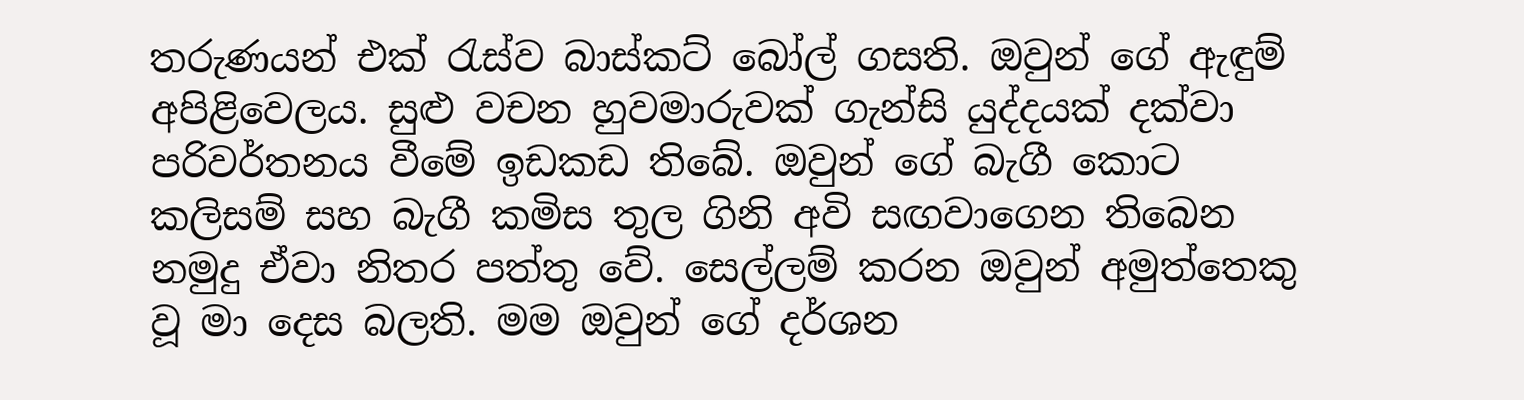තරුණයන් එක් රැස්ව බාස්කට් බෝල් ගසති. ඔවුන් ගේ ඇඳුම් අපිළිවෙලය. සුළු වචන හුවමාරුවක් ගැන්සි යුද්දයක් දක්වා පරිවර්තනය වීමේ ඉඩකඩ තිබේ. ඔවුන් ගේ බැගී කොට කලිසම් සහ බැගී කමිස තුල ගිනි අවි සඟවාගෙන තිබෙන නමුදු ඒවා නිතර පත්තු වේ. සෙල්ලම් කරන ඔවුන් අමුත්තෙකු වූ මා දෙස බලති. මම ඔවුන් ගේ දර්ශන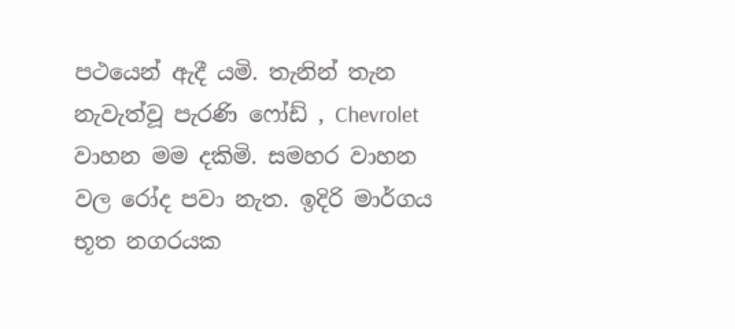පථයෙන් ඇදී යමි. තැනින් තැන නැවැත්වූ පැරණි ෆෝඩ් , Chevrolet වාහන මම දකිමි. සමහර වාහන වල රෝද පවා නැත. ඉදිරි මාර්ගය භූත නගරයක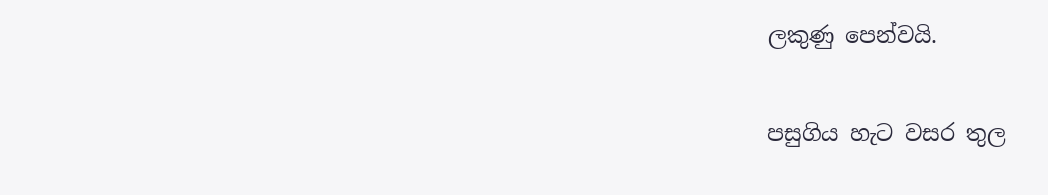ලකුණු පෙන්වයි.

පසුගිය හැට වසර තුල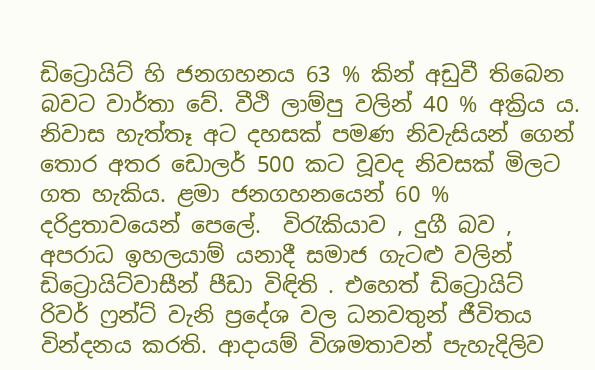ඩිට්‍රොයිට් හි ජනගහනය 63 % කින් අඩුවී තිබෙන බවට වාර්තා වේ. වීථි ලාම්පු වලින් 40 % අක්‍රිය ය. නිවාස හැත්තෑ අට දහසක් පමණ නිවැසියන් ගෙන් තොර අතර ඩොලර් 500 කට වූවද නිවසක් මිලට ගත හැකිය. ළමා ජනගහනයෙන් 60 % දරිද්‍රතාවයෙන් පෙලේ.  විරැකියාව , දුගී බව , අපරාධ ඉහලයාම් යනාදී සමාජ ගැටළු වලින් ඩිට්‍රොයිට්වාසීන් පීඩා විඳිති . එහෙත් ඩිට්‍රොයිට් රිවර් ෆ්‍රන්ට් වැනි ප්‍රදේශ වල ධනවතුන් ජීවිතය වින්දනය කරති. ආදායම් විශමතාවන් පැහැදිලිව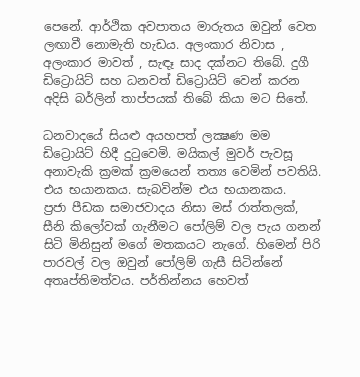පෙනේ. ආර්ථික අවපාතය මාරුතය ඔවුන් වෙත ලඟාවී නොමැති හැඩය. අලංකාර නිවාස , අලංකාර මාවත් , සැඳෑ සාද දක්නට තිබේ. දුගී ඩිට්‍රොයිට් සහ ධනවත් ඩිට්‍රොයිට් වෙන් කරන අදිසි බර්ලින් තාප්පයක් තිබේ කියා මට සිතේ.

ධනවාදයේ සියළු අයහපත් ලක්‍ෂණ මම ඩිට්‍රොයිට් හිදී දුටුවෙමි. මයිකල් මුවර් පැවසූ අනාවැකි ක්‍රමක් ක්‍රමයෙන් තත්‍ය වෙමින් පවතියි. එය භයානකය. සැබවින්ම එය භයානකය.
ප්‍රජා පීඩක සමාජවාදය නිසා මස් රාත්තලක්, සීනි කිලෝවක් ගැනීමට පෝලිම් වල පැය ගනන් සිටි මිනිසුන් මගේ මතකයට නැගේ. හිමෙන් පිරි පාරවල් වල ඔවුන් පෝලිම් ගැසී සිටින්නේ අතෘප්තිමත්වය. පර්තින්නය හෙවත්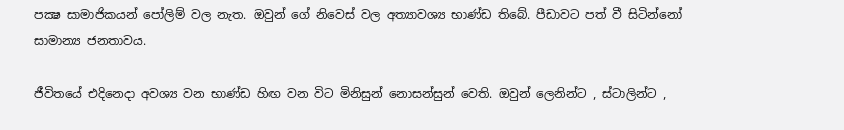පක්‍ෂ සාමාජිකයන් පෝලිම් වල නැත. ඔවුන් ගේ නිවෙස් වල අත්‍යාවශ්‍ය භාණ්ඩ තිබේ. පීඩාවට පත් වී සිටින්නෝ සාමාන්‍ය ජනතාවය.

ජීවිතයේ එදිනෙදා අවශ්‍ය වන භාණ්ඩ හිඟ වන විට මිනිසුන් නොසන්සුන් වෙති. ඔවුන් ලෙනින්ට , ස්ටාලින්ට ,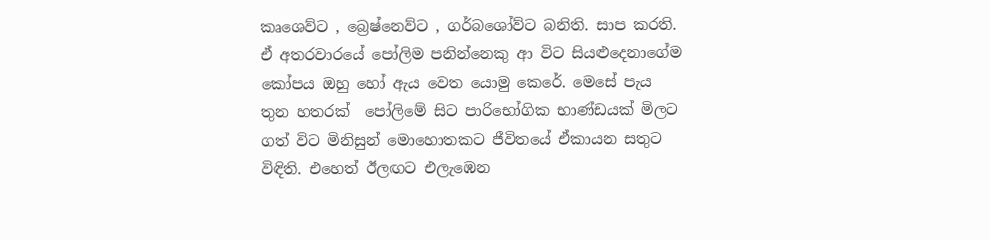කෘශෙව්ට , බ්‍රෙෂ්නෙව්ට , ගර්බශෝව්ට බනිති. සාප කරති. ඒ අතරවාරයේ පෝලිම පනින්නෙකු ආ විට සියළුදෙනාගේම කෝපය ඔහු හෝ ඇය වෙත යොමු කෙරේ. මෙසේ පැය තුන හතරක්  පෝලිමේ සිට පාරිභෝගික භාණ්ඩයක් මිලට ගත් විට මිනිසුන් මොහොතකට ජීවිතයේ ඒකායන සතුට විඳිති. එහෙත් ඊලඟට එලැඹෙන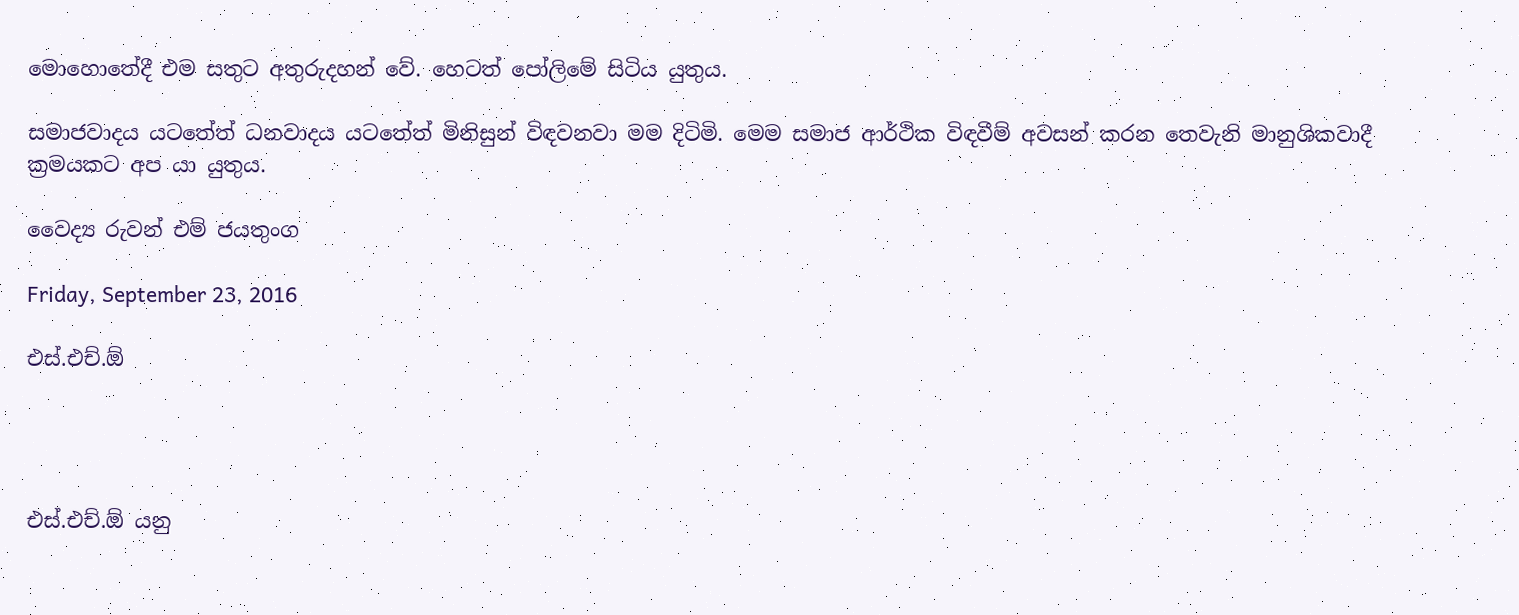මොහොතේදී එම සතුට අතුරුදහන් වේ. හෙටත් පෝලිමේ සිටිය යුතුය.

සමාජවාදය යටතේත් ධනවාදය යටතේත් මිනිසුන් විඳවනවා මම දිටිමි. මෙම සමාජ ආර්ථික විඳවීම් අවසන් කරන තෙවැනි මානුශිකවාදී ක්‍රමයකට අප යා යුතුය.

වෛද්‍ය රුවන් එම් ජයතුංග

Friday, September 23, 2016

එස්.එච්.ඕ




එස්.එච්.ඕ යනු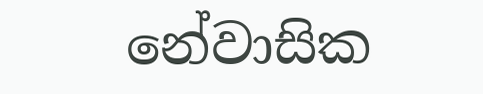නේවාසික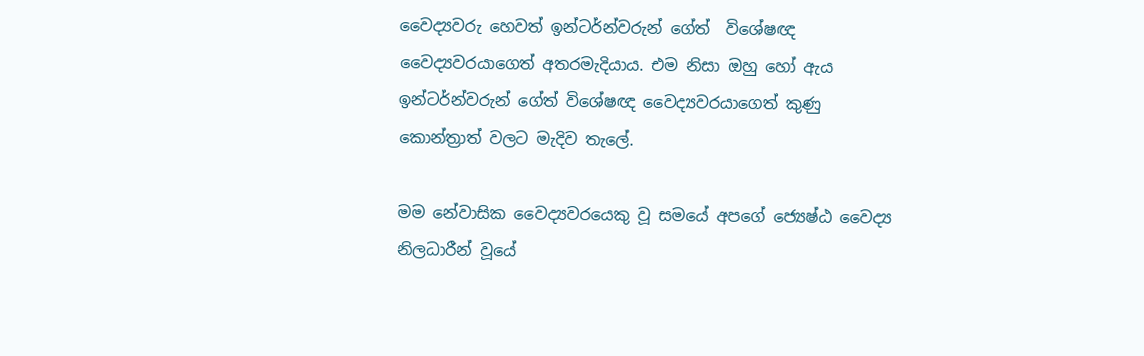වෛද්‍යවරු හෙවත් ඉන්ටර්න්වරුන් ගේත්  විශේෂඥ වෛද්‍යවරයාගෙත් අතරමැදියාය. එම නිසා ඔහු හෝ ඇය ඉන්ටර්න්වරුන් ගේත් විශේෂඥ වෛද්‍යවරයාගෙත් කුණු කොන්ත්‍රාත් වලට මැදිව තැලේ.

මම නේවාසික වෛද්‍යවරයෙකු වූ සමයේ අපගේ ජ්‍යෙෂ්ඨ වෛද්‍ය නිලධාරීන් වූයේ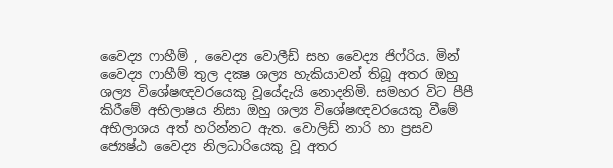වෛද්‍ය ෆාහීම් , වෛද්‍ය වොලීඩ් සහ වෛද්‍ය ජිෆ්රිය. මින් වෛද්‍ය ෆාහීම් තුල දක්‍ෂ ශල්‍ය හැකියාවන් තිබූ අතර ඔහු ශල්‍ය විශේෂඥවරයෙකු වූයේදැයි නොදනිමි. සමහර විට පීපී කිරීමේ අභිලාෂය නිසා ඔහු ශල්‍ය විශේෂඥවරයෙකු වීමේ අභිලාශය අත් හරින්නට ඇත. වොලිඩ් නාරි හා ප්‍රසව ජ්‍යෙෂ්ඨ වෛද්‍ය නිලධාරියෙකු වූ අතර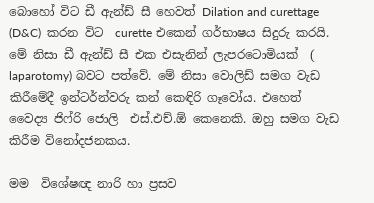බොහෝ විට ඩී ඇන්ඩ් සී හෙවත් Dilation and curettage (D&C)  කරන විට  curette එකෙන් ගර්භාෂය සිදුරු කරයි. මේ නිසා ඩී ඇන්ඩ් සී එක එසැනින් ලැපරටොමියක්  ( laparotomy) බවට පත්වේ. මේ නිසා වොලිඩ් සමග වැඩ කිරීමේදී ඉන්ටර්න්වරු කන් කෙඳිරි ගෑවෝය. එහෙත්  වෛද්‍ය ජිෆ්රි ජොලි  එස්.එච්.ඕ කෙනෙකි. ඔහු සමග වැඩ කිරීම විනෝදජනකය.

මම  විශේෂඥ නාරි හා ප්‍රසව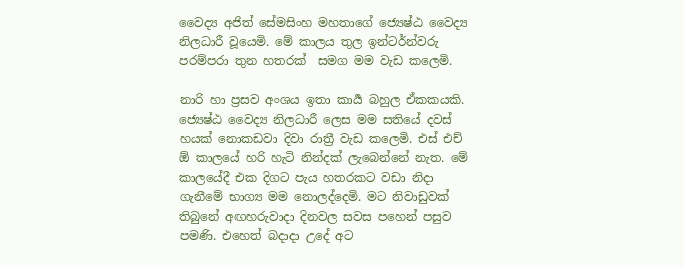වෛද්‍ය අජිත් සේමසිංහ මහතාගේ ජ්‍යෙෂ්ඨ වෛද්‍ය නිලධාරී වූයෙමි. මේ කාලය තුල ඉන්ටර්න්වරු පරම්පරා තුන හතරක්  සමග මම වැඩ කලෙමි.

නාරි හා ප්‍රසව අංශය ඉතා කාර්‍ය බහුල ඒකකයකි. ජ්‍යෙෂ්ඨ වෛද්‍ය නිලධාරී ලෙස මම සතියේ දවස් හයක් නොකඩවා දිවා රාත්‍රී වැඩ කලෙමි. එස් එච් ඕ කාලයේ හරි හැටි නින්දක් ලැබෙන්නේ නැත. මේ කාලයේදී එක දිගට පැය හතරකට වඩා නිදා ගැනීමේ භාග්‍ය මම නොලද්දෙමි. මට නිවාඩුවක් තිබුනේ අඟහරුවාදා දිනවල සවස පහෙන් පසුව පමණි. එහෙත් බදාදා උදේ අට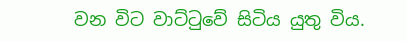වන විට වාට්ටුවේ සිටිය යුතු විය.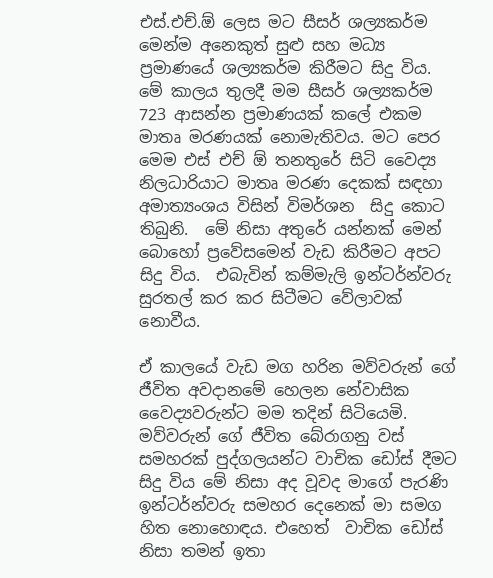එස්.එච්.ඕ ලෙස මට සීසර් ශල්‍යකර්ම  මෙන්ම අනෙකුත් සුළු සහ මධ්‍ය ප්‍රමාණයේ ශල්‍යකර්ම කිරීමට සිදු විය. මේ කාලය තුලදී මම සීසර් ශල්‍යකර්ම 723 ආසන්න ප්‍රමාණයක් කලේ එකම මාතෘ මරණයක් නොමැතිවය. මට පෙර මෙම එස් එච් ඕ තනතුරේ සිටි වෛද්‍ය  නිලධාරියාට මාතෘ මරණ දෙකක් සඳහා අමාත්‍යංශය විසින් විමර්ශන  සිදු කොට තිබුනි.  මේ නිසා අතුරේ යන්නක් මෙන් බොහෝ ප්‍රවේසමෙන් වැඩ කිරීමට අපට සිදු විය.  එබැවින් කම්මැලි ඉන්ටර්න්වරු සුරතල් කර කර සිටීමට වේලාවක් නොවීය.

ඒ කාලයේ වැඩ මග හරින මව්වරුන් ගේ ජීවිත අවදානමේ හෙලන නේවාසික වෛද්‍යවරුන්ට මම තදින් සිටියෙමි.  මව්වරුන් ගේ ජීවිත බේරාගනු වස් සමහරක් පුද්ගලයන්ට වාචික ඩෝස් දීමට සිදු විය මේ නිසා අද වූවද මාගේ පැරණි ඉන්ටර්න්වරු සමහර දෙනෙක් මා සමග හිත නොහොඳය. එහෙත්  වාචික ඩෝස් නිසා තමන් ඉතා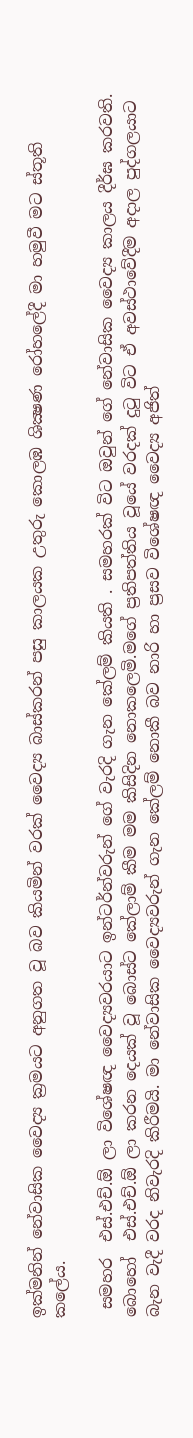ඉක්මනින් නේවාසික වෛද්‍ය ක්‍රමයට අනුගත වූ බව කියමින් වරක් වෛද්‍ය බාස්කරන් පසු කාලයක උතුරු කොලඹ ශික්‍ෂණ රෝහලේදී මා හමුවී මට ස්තූති කලේය.

 සමහර  එස්.එච්.ඕ ලා විශේෂඥ වෛද්‍යවරයාට ඉන්ටර්න්වරුන් ගේ වැරදි ගැන කේලම් කියති . සමහරක් විට ඔවුන් ගේ නේවාසික වෛද්‍ය කාලය දීර්ඝ කරවති. බොහෝ  එස්.එච්.ඕ ලා කරන දෙයක් වූ බොස්ට කේලාම් කීම මම කිසිදින නොකලෙමි.මගේ ප්‍රතිපත්තිය වූයේ වරදක් දුටු විට ඒ අවස්ථාවේදීම අදාල පුද්ගලයාට බැන වැදී වරද නිවැරදි කිරීමයි. මා නේවාසික වෛද්‍යවරුන් ගැන කේලම් නොකී බව නාරි හා ප්‍රසව විශේෂඥ වෛද්‍ය අජිත්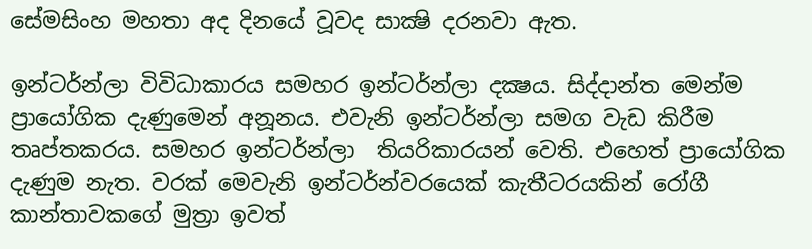සේමසිංහ මහතා අද දිනයේ වූවද සාක්‍ෂි දරනවා ඇත.

ඉන්ටර්න්ලා විවිධාකාරය සමහර ඉන්ටර්න්ලා දක්‍ෂය. සිද්දාන්ත මෙන්ම ප්‍රායෝගික දැණුමෙන් අනූනය. එවැනි ඉන්ටර්න්ලා සමග වැඩ කිරීම තෘප්තකරය. සමහර ඉන්ටර්න්ලා  තියරිකාරයන් වෙති. එහෙත් ප්‍රායෝගික දැණුම නැත. වරක් මෙවැනි ඉන්ටර්න්වරයෙක් කැතීටරයකින් රෝගී කාන්තාවකගේ මුත්‍රා ඉවත්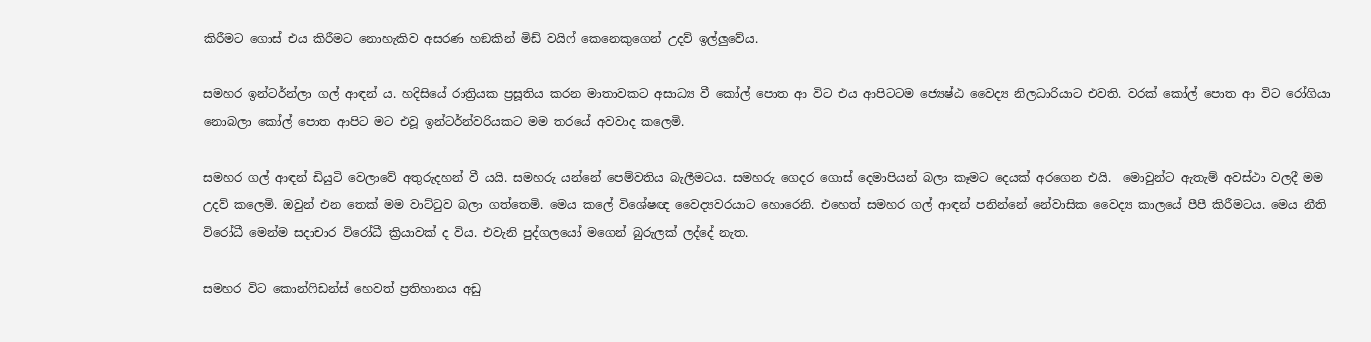කිරීමට ගොස් එය කිරීමට නොහැකිව අසරණ හඞකින් මිඩ් වයිෆ් කෙනෙකුගෙන් උදව් ඉල්ලුවේය.

සමහර ඉන්ටර්න්ලා ගල් ආඳන්‍ ය. හදිසියේ රාත්‍රියක ප්‍රසූතිය කරන මාතාවකට අසාධ්‍ය වී කෝල් පොත ආ විට එය ආපිටටම ජ්‍යෙෂ්ඨ වෛද්‍ය නිලධාරියාට එවති. වරක් කෝල් පොත ආ විට රෝගියා නොබලා කෝල් පොත ආපිට මට එවූ ඉන්ටර්න්වරියකට මම තරයේ අවවාද කලෙමි.

සමහර ගල් ආඳන්‍ ඩියුටි වෙලාවේ අතුරුදහන් වී යයි. සමහරු යන්නේ පෙම්වතිය බැලීමටය. සමහරු ගෙදර ගොස් දෙමාපියන් බලා කෑමට දෙයක් අරගෙන එයි.  මොවුන්ට ඇතැම් අවස්ථා වලදී මම උදව් කලෙමි. ඔවුන් එන තෙක් මම වාට්ටුව බලා ගත්තෙමි. මෙය කලේ විශේෂඥ වෛද්‍යවරයාට හොරෙනි. එහෙත් සමහර ගල් ආඳන් පනින්නේ නේවාසික වෛද්‍ය කාලයේ පීපී කිරීමටය. මෙය නීති විරෝධී මෙන්ම සදාචාර විරෝධී ක්‍රියාවක් ද විය. එවැනි පුද්ගලයෝ මගෙන් බුරුලක් ලද්දේ නැත.

සමහර විට කොන්ෆිඩන්ස් හෙවත් ප්‍රතිහානය අඩු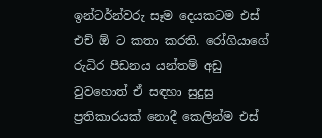ඉන්ටර්න්වරු සෑම දෙයකටම එස් එච් ඕ ට කතා කරති. රෝගියාගේ රුධිර පීඩනය යන්තම් අඩු වුවහොත් ඒ සඳහා සුදුසු ප්‍රතිකාරයක් නොදී කෙලින්ම එස්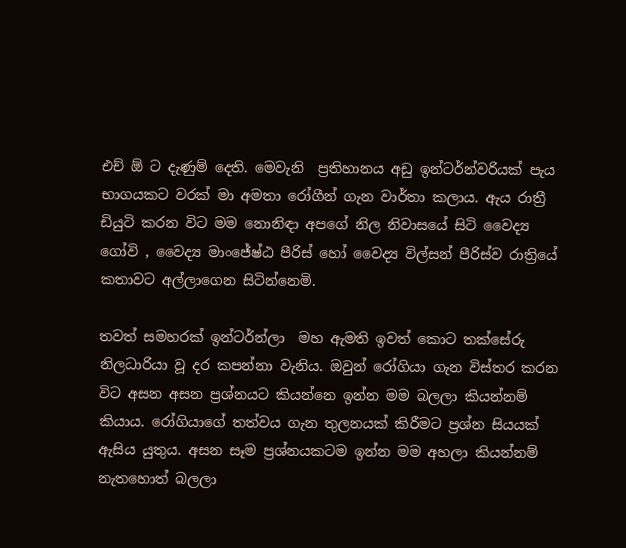එච් ඕ ට දැණුම් දෙති. මෙවැනි  ප්‍රතිහානය අඩු ඉන්ටර්න්වරියක් පැය භාගයකට වරක් මා අමතා රෝගීන් ගැන වාර්තා කලාය. ඇය රාත්‍රී ඩියුටි කරන විට මම නොනිඳා අපගේ නිල නිවාසයේ සිටි වෛද්‍ය ගෝවි , වෛද්‍ය මාංජේෂ්ඨ පීරිස් හෝ වෛද්‍ය විල්සන් පීරිස්ව රාත්‍රියේ කතාවට අල්ලාගෙන සිටින්නෙමි.

තවත් සමහරක් ඉන්ටර්න්ලා  මහ ඇමති ඉවත් කොට තක්සේරු නිලධාරියා වූ දර කපන්නා වැනිය. ඔවුන් රෝගියා ගැන විස්තර කරන විට අසන අසන ප්‍රශ්නයට කියන්නෙ ඉන්න මම බලලා කියන්නම් කියාය. රෝගියාගේ තත්වය ගැන තුලනයක් කිරීමට ප්‍රශ්න සියයක් ඇසිය යුතුය. අසන සෑම ප්‍රශ්නයකටම ඉන්න මම අහලා කියන්නම් නැතහොත් බලලා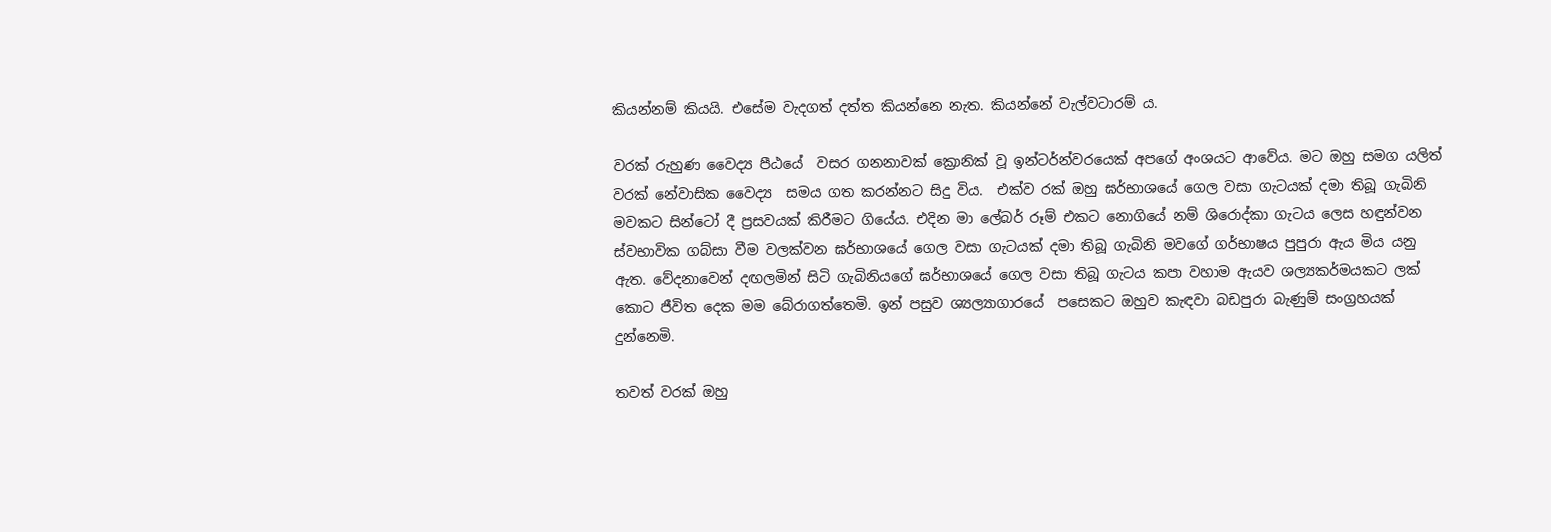කියන්නම් කියයි. එසේම වැදගත් දත්ත කියන්නෙ නැත. කියන්නේ වැල්වටාරම් ය.

වරක් රුහුණ වෛද්‍ය පීඨයේ  වසර ගනනාවක් ක්‍රොනික් වූ ඉන්ටර්න්වරයෙක් අපගේ අංශයට ආවේය. මට ඔහු සමග යලිත් වරක් නේවාසික වෛද්‍ය  සමය ගත කරන්නට සිදු විය.  එක්ව රක් ඔහු ඝර්භාශයේ ගෙල වසා ගැටයක් දමා තිබූ ගැබිනි මවකට සින්ටෝ දී ප්‍රසවයක් කිරීමට ගියේය. එදින මා ලේබර් රූම් එකට නොගියේ නම් ශිරොද්කා ගැටය ලෙස හඳුන්වන ස්වභාවික ගබ්සා වීම වලක්වන ඝර්භාශයේ ගෙල වසා ගැටයක් දමා තිබූ ගැබිනි මවගේ ගර්භාෂය පුපුරා ඇය මිය යනු ඇත. වේදනාවෙන් දඟලමින් සිටි ගැබිනියගේ ඝර්භාශයේ ගෙල වසා තිබූ ගැටය කපා වහාම ඇයව ශල්‍යකර්මයකට ලක් කොට ජීවිත දෙක මම බේරාගත්තෙමි. ඉන් පසුව ශ්‍යල්‍යාගාරයේ  පසෙකට ඔහුව කැඳවා බඩපුරා බැණුම් සංග්‍රහයක් දුන්නෙමි.

තවත් වරක් ඔහු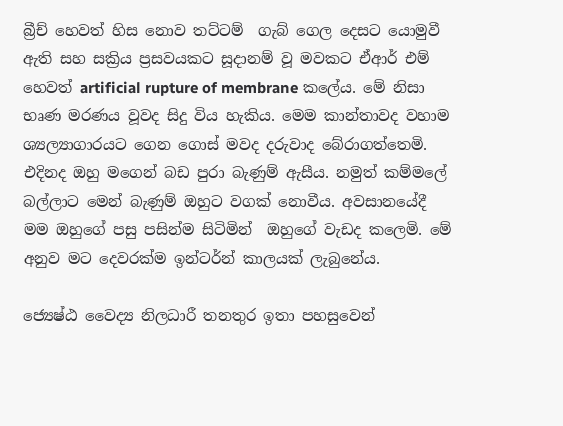බ්‍රීච් හෙවත් හිස නොව තට්ටම්  ගැබ් ගෙල දෙසට යොමුවී ඇති සහ සක්‍රිය ප්‍රසවයකට සූදානම් වූ මවකට ඒආර් එම් හෙවත් artificial rupture of membrane කලේය. මේ නිසා භෘණ මරණය වූවද සිදු විය හැකිය. මෙම කාන්තාවද වහාම ශ්‍යල්‍යාගාරයට ගෙන ගොස් මවද දරුවාද බේරාගත්තෙමි.  එදිනද ඔහු මගෙන් බඩ පුරා බැණුම් ඇසීය. නමුත් කම්මලේ බල්ලාට මෙන් බැණුම් ඔහුට වගක් නොවීය. අවසානයේදී මම ඔහුගේ පසු පසින්ම සිටිමින්  ඔහුගේ වැඩද කලෙමි. මේ අනුව මට දෙවරක්ම ඉන්ටර්න් කාලයක් ලැබුනේය.

ජ්‍යෙෂ්ඨ වෛද්‍ය නිලධාරී තනතුර ඉතා පහසුවෙන්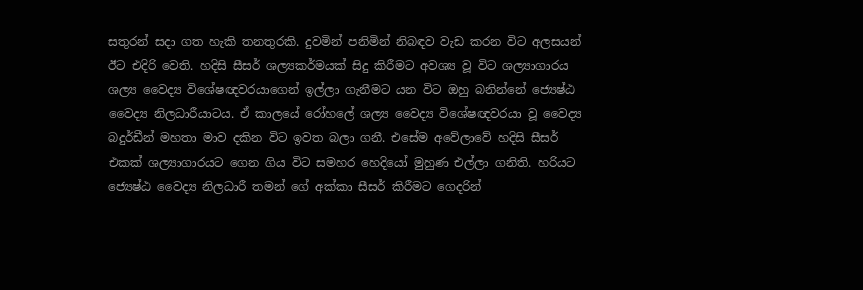සතුරන් සදා ගත හැකි තනතුරකි. දුවමින් පනිමින් නිබඳව වැඩ කරන විට අලසයන් ඊට එදිරි වෙති. හදිසි සීසර් ශල්‍යකර්මයක් සිදු කිරීමට අවශ්‍ය වූ විට ශල්‍යාගාරය ශල්‍ය වෛද්‍ය විශේෂඥවරයාගෙන් ඉල්ලා ගැනීමට යන විට ඔහු බනින්නේ ජ්‍යෙෂ්ඨ වෛද්‍ය නිලධාරීයාටය. ඒ කාලයේ රෝහලේ ශල්‍ය වෛද්‍ය විශේෂඥවරයා වූ වෛද්‍ය බදුර්ඩීන් මහතා මාව දකින විට ඉවත බලා ගනී. එසේම අවේලාවේ හදිසි සීසර් එකක් ශල්‍යාගාරයට ගෙන ගිය විට සමහර හෙදියෝ මුහුණ එල්ලා ගනිති. හරියට ජ්‍යෙෂ්ඨ වෛද්‍ය නිලධාරී තමන් ගේ අක්කා සීසර් කිරීමට ගෙදරින්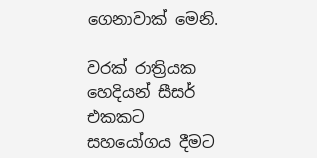ගෙනාවාක් මෙනි.

වරක් රාත්‍රියක හෙදියන් සීසර් එකකට සහයෝගය දීමට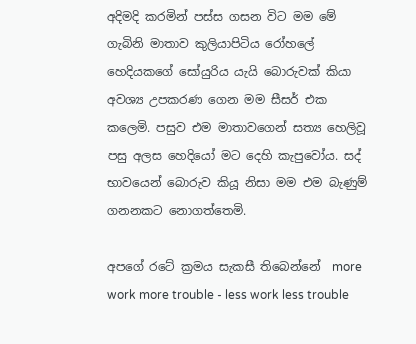අදිමදි කරමින් පස්ස ගසන විට මම මේ ගැබිනි මාතාව කුලියාපිටිය රෝහලේ හෙදියකගේ සෝයුරිය යැයි බොරුවක් කියා අවශ්‍ය උපකරණ ගෙන මම සීසර් එක කලෙමි. පසුව එම මාතාවගෙන් සත්‍ය හෙලිවූ පසු අලස හෙදියෝ මට දෙහි කැපුවෝය. සද් භාවයෙන් බොරුව කියූ නිසා මම එම බැණුම් ගනනකට නොගත්තෙමි.

අපගේ රටේ ක්‍රමය සැකසී තිබෙන්නේ  more work more trouble - less work less trouble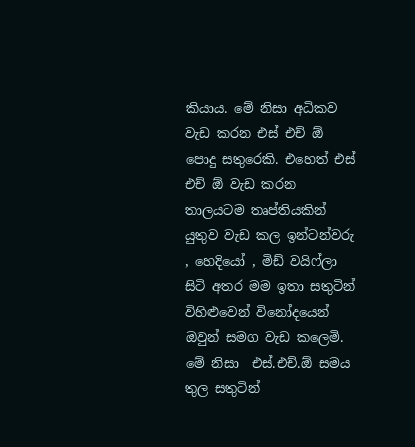කියාය. මේ නිසා අධිකව වැඩ කරන එස් එච් ඕ පොදු සතුරෙකි. එහෙත් එස් එච් ඕ වැඩ කරන තාලයටම තෘප්තියකින් යුතුව වැඩ කල ඉන්ටන්වරු , හෙදියෝ , මිඩ් වයිෆ්ලා  සිටි අතර මම ඉතා සතුටින් විහිළුවෙන් විනෝදයෙන් ඔවුන් සමග වැඩ කලෙමි.  මේ නිසා  එස්.එච්.ඕ සමය තුල සතුටින්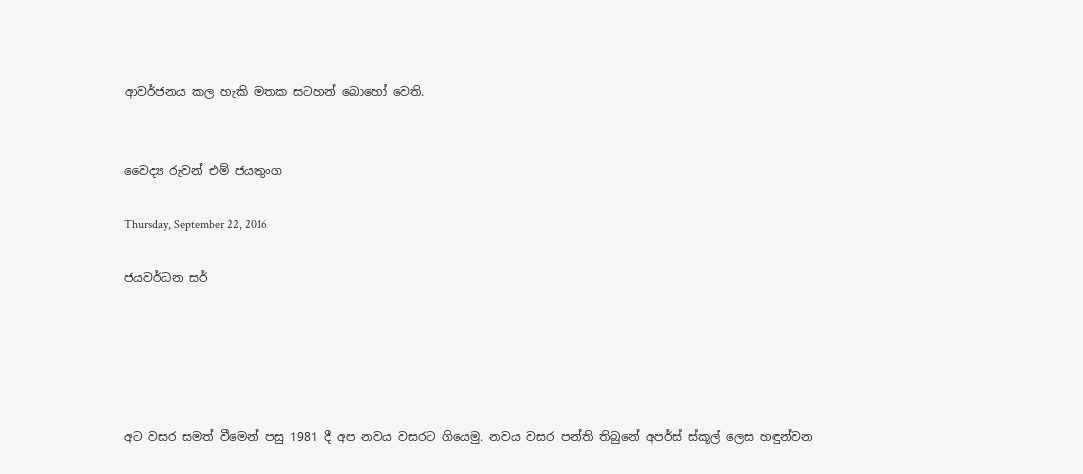ආවර්ජනය කල හැකි මතක සටහන් බොහෝ වෙති.


වෛද්‍ය රුවන් එම් ජයතුංග

Thursday, September 22, 2016

ජයවර්ධන සර්





අට වසර සමත් වීමෙන් පසු 1981 දී අප නවය වසරට ගියෙමු. නවය වසර පන්ති තිබුනේ අපර්ස් ස්කූල් ලෙස හඳුන්වන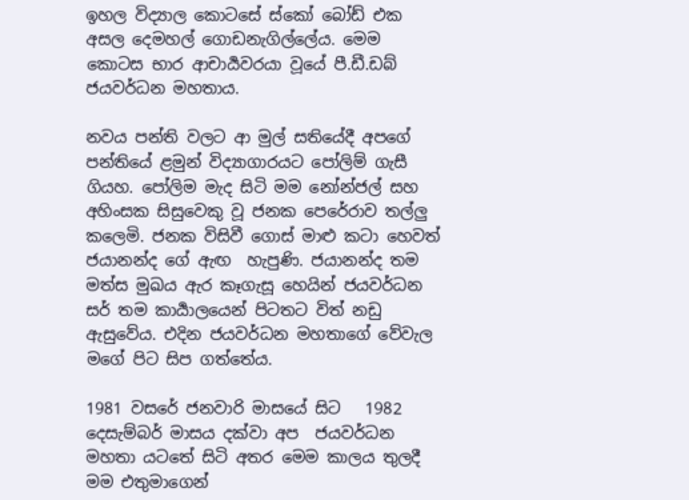ඉහල විද්‍යාල කොටසේ ස්කෝ බෝඩ් එක අසල දෙමහල් ගොඩනැගිල්ලේය. මෙම  කොටස භාර ආචාර්‍යවරයා වූයේ පී.ඩී.ඩබ් ජයවර්ධන මහතාය.

නවය පන්ති වලට ආ මුල් සතියේදී අපගේ පන්තියේ ළමුන් විද්‍යාගාරයට පෝලිම් ගැසී ගියහ. පෝලිම මැද සිටි මම නෝන්ජල් සහ අහිංසක සිසුවෙකු වූ ජනක පෙරේරාව තල්ලු කලෙමි. ජනක විසිවී ගොස් මාළු කටා හෙවත් ජයානන්ද ගේ ඇඟ  හැපුණි. ජයානන්ද තම මත්ස මුඛය ඇර කෑගැසූ හෙයින් ජයවර්ධන සර් තම කාර්‍යාලයෙන් පිටතට විත් නඩු ඇසුවේය. එදින ජයවර්ධන මහතාගේ වේවැල මගේ පිට සිප ගත්තේය.

1981 වසරේ ජනවාරි මාසයේ සිට   1982  දෙසැම්බර් මාසය දක්වා අප  ජයවර්ධන මහතා යටතේ සිටි අතර මෙම කාලය තුලදී මම එතුමාගෙන්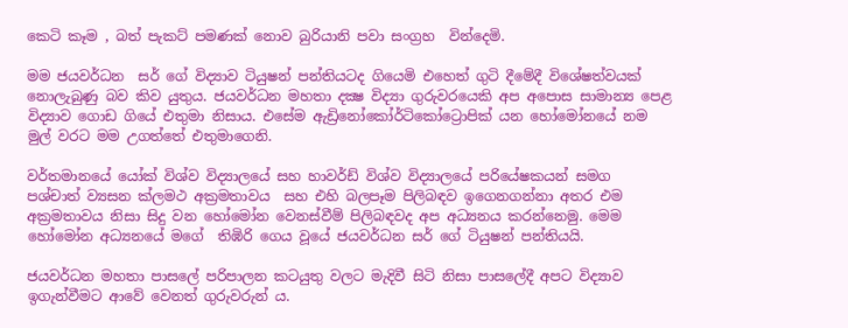කෙටි කෑම , බත් පැකට් පමණක් නොව බුරියානි පවා සංග්‍රහ  වින්දෙමි.

මම ජයවර්ධන  සර් ගේ විද්‍යාව ටියුෂන් පන්තියටද ගියෙමි එහෙත් ගුටි දීමේදී විශේෂත්වයක් නොලැබුණු බව කිව යුතුය. ජයවර්ධන මහතා දක්‍ෂ විද්‍යා ගුරුවරයෙකි අප අපොස සාමාන්‍ය පෙළ විද්‍යාව ගොඩ ගියේ එතුමා නිසාය. එසේම ඇඩ්‍රිනෝකෝර්ටිකෝට්‍රොපික් යන හෝමෝනයේ නම මුල් වරට මම උගත්තේ එතුමාගෙනි.

වර්තමානයේ යෝක් විශ්ව විද්‍යාලයේ සහ හාවර්ඩ් විශ්ව විද්‍යාලයේ පරියේෂකයන් සමග  පශ්චාත් ව්‍යසන ක්ලමථ අක්‍රමතාවය  සහ එහි බලපෑම පිලිබඳව ඉගෙනගන්නා අතර එම අක්‍රමතාවය නිසා සිදු වන හෝමෝන වෙනස්වීම් පිලිබඳවද අප අධ්‍යනය කරන්නෙමු. මෙම හෝමෝන අධ්‍යනයේ මගේ  තිඹිරි ගෙය වූයේ ජයවර්ධන සර් ගේ ටියුෂන් පන්තියයි.

ජයවර්ධන මහතා පාසලේ පරිපාලන කටයුතු වලට මැදිවී සිටි නිසා පාසලේදී අපට විද්‍යාව ඉගැන්වීමට ආවේ වෙනත් ගුරුවරුන් ය.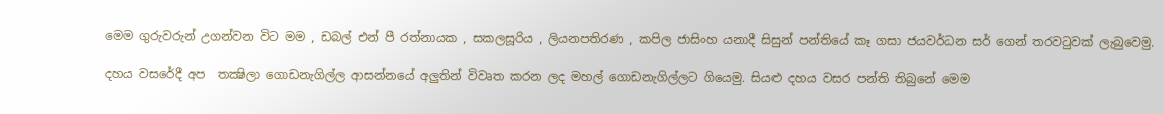මෙම ගුරුවරුන් උගන්වන විට මම , ඩබල් එන් පී රත්නායක , සකලසූරිය , ලියනපතිරණ , කපිල ජාසිංහ යනාදී සිසුන් පන්තියේ කෑ ගසා ජයවර්ධන සර් ගෙන් තරවටුවක් ලැබුවෙමු.

දහය වසරේදී අප  තක්‍ෂිලා ගොඩනැගිල්ල ආසන්නයේ අලුතින් විවෘත කරන ලද මහල් ගොඩනැගිල්ලට ගියෙමු. සියළු දහය වසර පන්ති තිබුනේ මෙම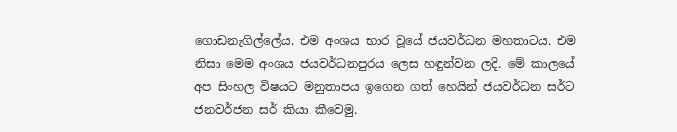ගොඩනැගිල්ලේය. එම අංශය භාර වූයේ ජයවර්ධන මහතාටය. එම නිසා මෙම අංශය ජයවර්ධනපුරය ලෙස හඳුන්වන ලදි. මේ කාලයේ අප සිංහල විෂයට මනුතාපය ඉගෙන ගත් හෙයින් ජයවර්ධන සර්ට ජනවර්ජන සර් කියා කීවෙමු.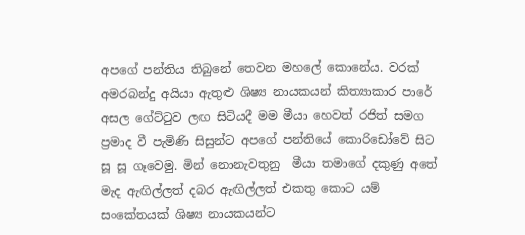අපගේ පන්තිය තිබුනේ තෙවන මහලේ කොනේය. වරක් අමරබන්දු අයියා ඇතුළු ශිෂ්‍ය නායකයන් කිත්‍යාකාර පාරේ අසල ගේට්ටුව ලඟ සිටියදී මම මීයා හෙවත් රජිත් සමග ප්‍රමාද වී පැමිණි සිසුන්ට අපගේ පන්තියේ කොරිඩෝවේ සිට සූ සූ ගෑවෙමු. මින් නොනැවතුනු  මීයා තමාගේ දකුණු අතේ මැද ඇඟිල්ලත් දබර ඇඟිල්ලත් එකතු කොට යම් සංකේතයක් ශිෂ්‍ය නායකයන්ට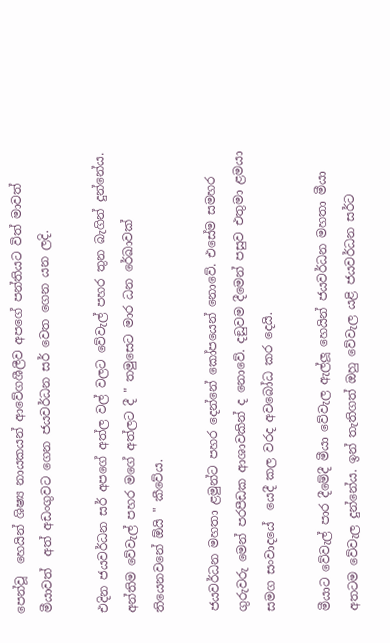පෙන්වූ  හෙයින් ශිෂ්‍ය නායකයන් ආවේගශීලීව අපගේ පන්තියට විත් මාවත් මීයාවත්  අත් අඩංගුවට ගෙන ජයවර්ධන සර් වෙත ගෙන යන ලදි.

එදින ජයවර්ධන සර් අපගේ අත්ල වල් වලට වේවැල් පහර තුන බැගින් දුන්නේය. අන්තිම වේවැල් පහර මගේ අත්ලට දී " තමුසෙට මාර ධන රේඛාවක් තියෙනවනේ ඕයි " කීවේය.

ජයවර්ධන මහතා ළමුන්ට පහර දෙන්නේ කෝපයෙන් නොවේ. එසේම සමහර ගුරුවරු මෙන් පරපීඩක ආශාවකින් ද නොවේ. දඞුවම දීමෙන් පසුව එතුමා ළමයා සමග සංවාදයේ  යෙදී කල වරද අවබෝධ කර දෙයි.

මීයාට වේවැල් පාර දීමේදී මීයා වේවැල ඇල්ලූ හෙයින් ජයවර්ධන මහතා මීයා අතටම වේවැල දුන්නේය. ඉන් තැතිගත් ඔහු වේවැල යළි ජයවර්ධන සර්ට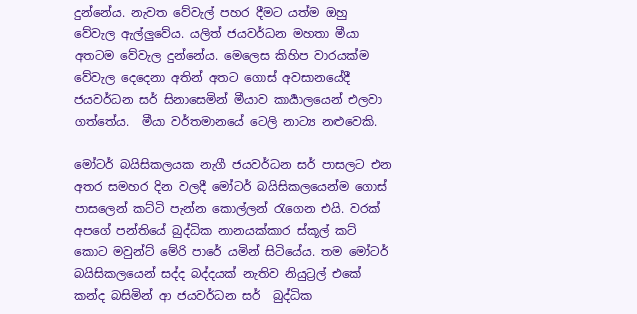දුන්නේය. නැවත වේවැල් පහර දීමට යත්ම ඔහු වේවැල ඇල්ලුවේය. යලිත් ජයවර්ධන මහතා මීයා අතටම වේවැල දුන්නේය. මෙලෙස කිහිප වාරයක්ම වේවැල දෙදෙනා අතින් අතට ගොස් අවසානයේදී ජයවර්ධන සර් සිනාසෙමින් මීයාව කාර්‍යාලයෙන් එලවා ගත්තේය.  මීයා වර්තමානයේ ටෙලි නාට්‍ය නළුවෙකි.

මෝටර් බයිසිකලයක නැගී ජයවර්ධන සර් පාසලට එන අතර සමහර දින වලදී මෝටර් බයිසිකලයෙන්ම ගොස් පාසලෙන් කට්ටි පැන්න කොල්ලන් රැගෙන එයි. වරක් අපගේ පන්තියේ බුද්ධික නානයක්කාර ස්කූල් කට් කොට මවුන්ට් මේරි පාරේ යමින් සිටියේය. තම මෝටර් බයිසිකලයෙන් සද්ද බද්දයක් නැතිව නියුට්‍රල් එකේ කන්ද බසිමින් ආ ජයවර්ධන සර්  බුද්ධික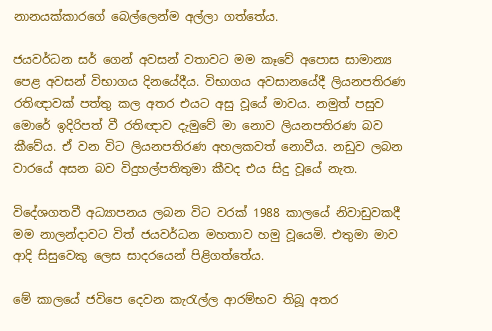නානයක්කාරගේ බෙල්ලෙන්ම අල්ලා ගත්තේය.

ජයවර්ධන සර් ගෙන් අවසන් වතාවට මම කෑවේ අපොස සාමාන්‍ය පෙළ අවසන් විභාගය දිනයේදීය. විභාගය අවසානයේදී ලියනපතිරණ රතිඥාවක් පත්තු කල අතර එයට අසු වූයේ මාවය. නමුත් පසුව මොරේ ඉදිරිපත් වී රතිඥාව දැමුවේ මා නොව ලියනපතිරණ බව කීවේය. ඒ වන විට ලියනපතිරණ අහලකවත් නොවීය. නඩුව ලබන වාරයේ අසන බව විදුහල්පතිතුමා කීවද එය සිදු වූයේ නැත.

විදේශගතවී අධ්‍යාපනය ලබන විට වරක් 1988 කාලයේ නිවාඩුවකදී මම නාලන්දාවට විත් ජයවර්ධන මහතාව හමු වූයෙමි. එතුමා මාව ආදි සිසුවෙකු ලෙස සාදරයෙන් පිළිගත්තේය.

මේ කාලයේ ජවිපෙ දෙවන කැරැල්ල ආරම්භව තිබූ අතර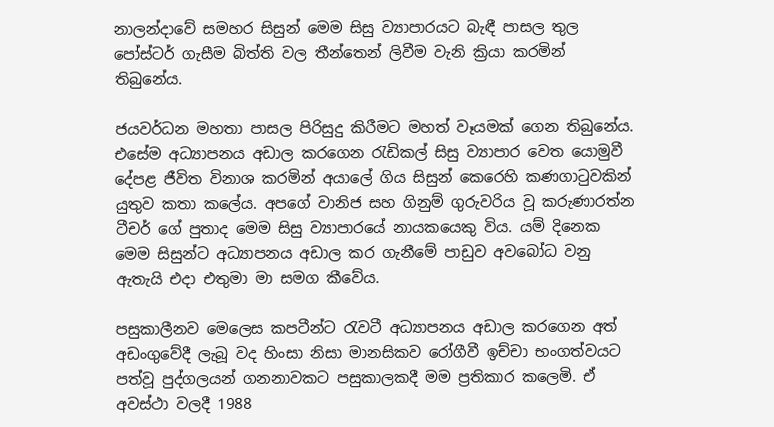නාලන්දාවේ සමහර සිසුන් මෙම සිසු ව්‍යාපාරයට බැඳී පාසල තුල පෝස්ටර් ගැසීම බිත්ති වල තීන්තෙන් ලිවීම වැනි ක්‍රියා කරමින් තිබුනේය.

ජයවර්ධන මහතා පාසල පිරිසුදු කිරීමට මහත් වෑයමක් ගෙන තිබුනේය. එසේම අධ්‍යාපනය අඩාල කරගෙන රැඩිකල් සිසු ව්‍යාපාර වෙත යොමුවී දේපළ ජීවිත විනාශ කරමින් අයාලේ ගිය සිසුන් කෙරෙහි කණගාටුවකින් යුතුව කතා කලේය. අපගේ වානිජ සහ ගිනුම් ගුරුවරිය වූ කරුණාරත්න ටීචර් ගේ පුතාද මෙම සිසු ව්‍යාපාරයේ නායකයෙකු විය. යම් දිනෙක මෙම සිසුන්ට අධ්‍යාපනය අඩාල කර ගැනීමේ පාඩුව අවබෝධ වනු ඇතැයි එදා එතුමා මා සමග කීවේය.

පසුකාලීනව මෙලෙස කපටීන්ට රැවටී අධ්‍යාපනය අඩාල කරගෙන අත් අඩංගුවේදී ලැබූ වද හිංසා නිසා මානසිකව රෝගීවී ඉච්චා භංගත්වයට පත්වූ පුද්ගලයන් ගනනාවකට පසුකාලකදී මම ප්‍රතිකාර කලෙමි. ඒ අවස්ථා වලදී 1988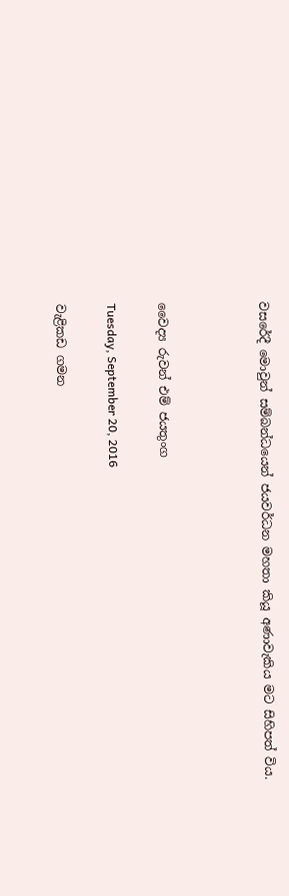වසරේදී මොවුන් සම්බන්ධයෙන් ජයවර්ධන මහතා කියූ අණාවැකිය මට සිහිපත් විය.



වෛද්‍ය රුවන් එම් ජයතුංග

Tuesday, September 20, 2016

වැළිකඩ ගමන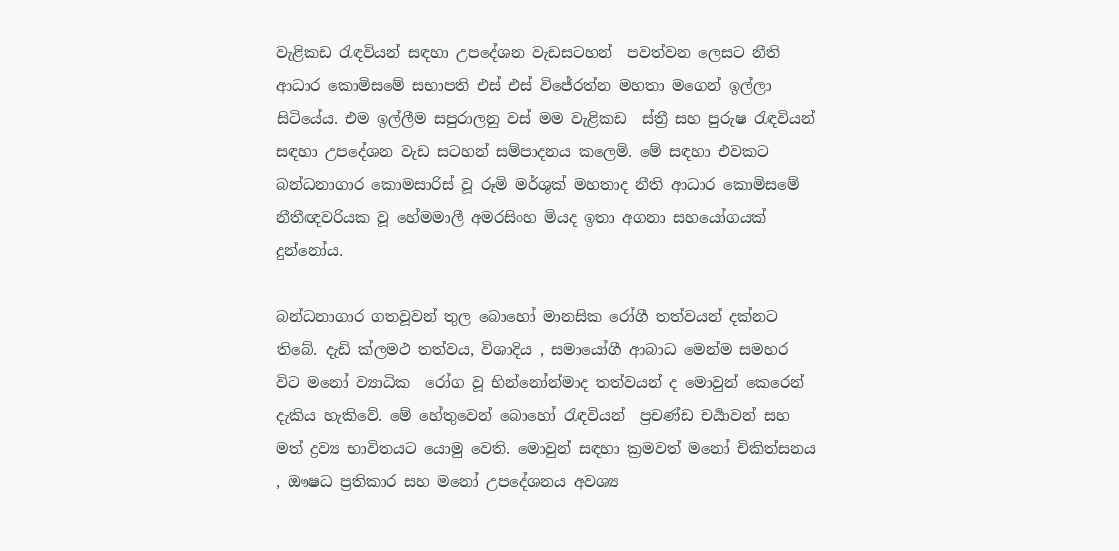වැළිකඩ රැඳවියන් සඳහා උපදේශන වැඩසටහන්  පවත්වන ලෙසට නීති ආධාර කොමිසමේ සභාපති එස් එස් විජේරත්න මහතා මගෙන් ඉල්ලා සිටියේය. එම ඉල්ලීම සපුරාලනු වස් මම වැළිකඩ  ස්ත්‍රී සහ පුරුෂ රැඳවියන් සඳහා උපදේශන වැඩ සටහන් සම්පාදනය කලෙමි. මේ සඳහා එවකට බන්ධනාගාර කොමසාරිස් වූ රූමි මර්ශුක් මහතාද නීති ආධාර කොමිසමේ නීතීඥවරියක වූ හේමමාලී අමරසිංහ මියද ඉතා අගනා සහයෝගයක් දුන්නෝය.

බන්ධනාගාර ගතවූවන් තුල බොහෝ මානසික රෝගී තත්වයන් දක්නට තිබේ. දැඩි ක්ලමථ තත්වය, විශාදිය , සමායෝගී ආබාධ මෙන්ම සමහර විට මනෝ ව්‍යාධික  රෝග වූ භින්නෝන්මාද තත්වයන් ද මොවුන් කෙරෙන් දැකිය හැකිවේ. මේ හේතුවෙන් බොහෝ රැඳවියන්  ප්‍රචණ්ඩ චර්‍යාවන් සහ මත් ද්‍රව්‍ය භාවිතයට යොමු වෙති. මොවුන් සඳහා ක්‍රමවත් මනෝ චිකිත්සනය , ඖෂධ ප්‍රතිකාර සහ මනෝ උපදේශනය අවශ්‍ය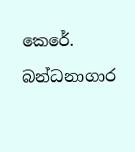කෙරේ.

බන්ධනාගාර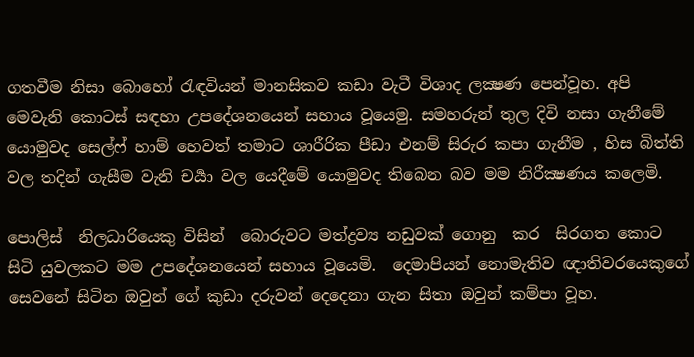ගතවීම නිසා බොහෝ රැඳවියන් මානසිකව කඩා වැටී විශාද ලක්‍ෂණ පෙන්වූහ. අපි මෙවැනි කොටස් සඳහා උපදේශනයෙන් සහාය වූයෙමු. සමහරුන් තුල දිවි නසා ගැනීමේ  යොමුවද සෙල්ෆ් හාම් හෙවත් තමාට ශාරීරික පීඩා එනම් සිරුර කපා ගැනීම , හිස බිත්ති වල තදින් ගැසීම වැනි චර්‍යා වල යෙදීමේ යොමුවද තිබෙන බව මම නිරීක්‍ෂණය කලෙමි.

පොලිස්  නිලධාරියෙකු විසින්  බොරුවට මත්ද්‍රව්‍ය නඩුවක් ගොනු  කර  සිරගත කොට සිටි යුවලකට මම උපදේශනයෙන් සහාය වූයෙමි.  දෙමාපියන් නොමැතිව ඥාතිවරයෙකුගේ සෙවනේ සිටින ඔවුන් ගේ කුඩා දරුවන් දෙදෙනා ගැන සිතා ඔවුන් කම්පා වූහ.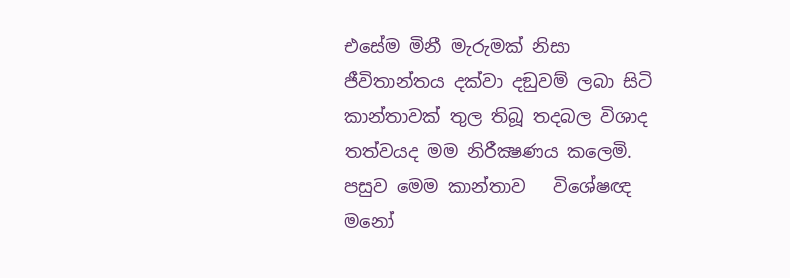එසේම මිනී මැරුමක් නිසා ජීවිතාන්තය දක්වා දඞුවම් ලබා සිටි කාන්තාවක් තුල තිබූ තදබල විශාද තත්වයද මම නිරීක්‍ෂණය කලෙමි. පසුව මෙම කාන්තාව   විශේෂඥ මනෝ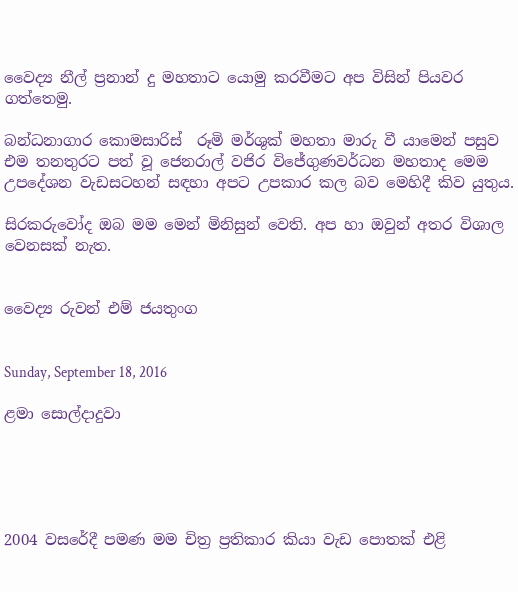වෛද්‍ය නීල් ප්‍රනාන් දු මහතාට යොමු කරවීමට අප විසින් පියවර ගත්තෙමු.

බන්ධනාගාර කොමසාරිස්  රූමි මර්ශුක් මහතා මාරු වී යාමෙන් පසුව එම තනතුරට පත් වූ ජෙනරාල් වජිර විජේගුණවර්ධන මහතාද මෙම උපදේශන වැඩසටහන් සඳහා අපට උපකාර කල බව මෙහිදී කිව යුතුය.

සිරකරුවෝද ඔබ මම මෙන් මිනිසුන් වෙති. අප හා ඔවුන් අතර විශාල වෙනසක් නැත.


වෛද්‍ය රුවන් එම් ජයතුංග


Sunday, September 18, 2016

ළමා සොල්දාදුවා





2004 වසරේදී පමණ මම චිත්‍ර ප්‍රතිකාර කියා වැඩ පොතක් එළි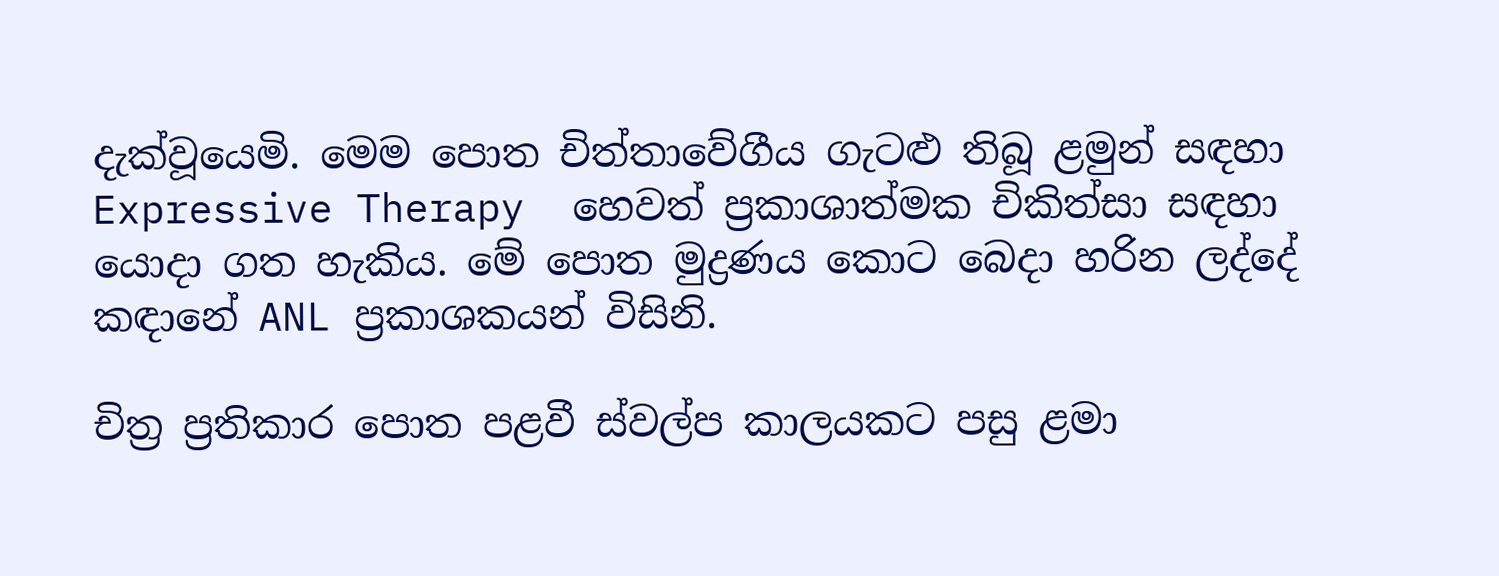දැක්වූයෙමි. මෙම පොත චිත්තාවේගීය ගැටළු තිබූ ළමුන් සඳහා Expressive Therapy  හෙවත් ප්‍රකාශාත්මක චිකිත්සා සඳහා යොදා ගත හැකිය. මේ පොත මුද්‍රණය කොට බෙදා හරින ලද්දේ කඳානේ ANL ප්‍රකාශකයන් විසිනි.

චිත්‍ර ප්‍රතිකාර පොත පළවී ස්වල්ප කාලයකට පසු ළමා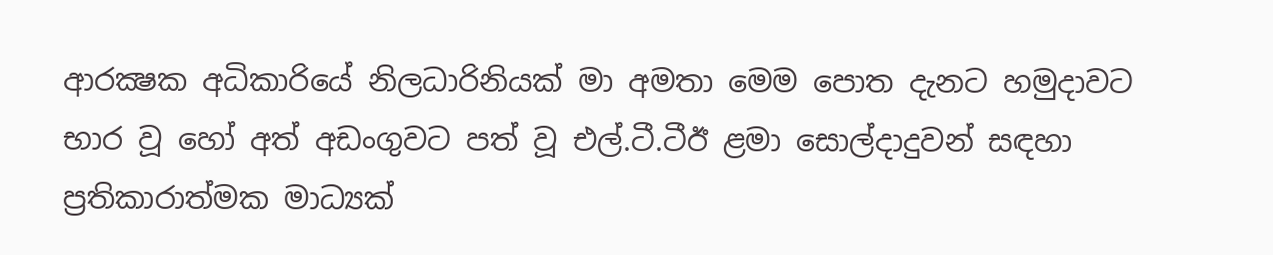ආරක්‍ෂක අධිකාරියේ නිලධාරිනියක් මා අමතා මෙම පොත දැනට හමුදාවට භාර වූ හෝ අත් අඩංගුවට පත් වූ එල්.ටී.ටීඊ ළමා සොල්දාදුවන් සඳහා ප්‍රතිකාරාත්මක මාධ්‍යක්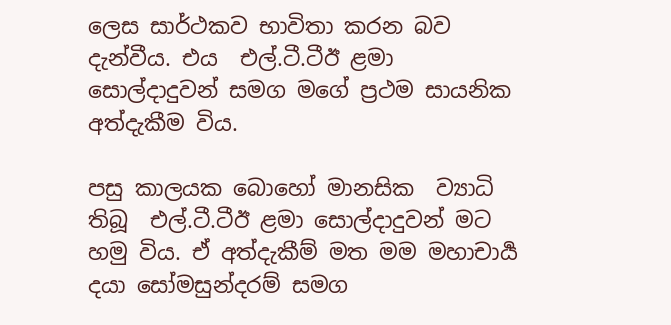ලෙස සාර්ථකව භාවිතා කරන බව දැන්වීය. එය  එල්.ටී.ටීඊ ළමා සොල්දාදුවන් සමග මගේ ප්‍රථම සායනික අත්දැකීම විය.

පසු කාලයක බොහෝ මානසික  ව්‍යාධි තිබූ  එල්.ටී.ටීඊ ළමා සොල්දාදුවන් මට හමු විය. ඒ අත්දැකීම් මත මම මහාචාර්‍ය දයා සෝමසුන්දරම් සමග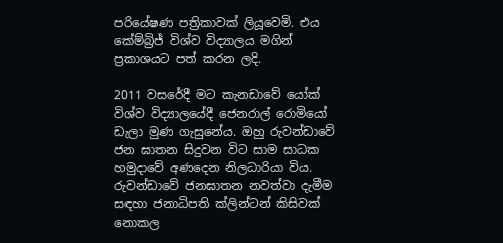පරියේෂණ පත්‍රිකාවක් ලියූවෙමි. එය කේම්බ්‍රිජ් විශ්ව විද්‍යාලය මගින් ප්‍රකාශයට පත් කරන ලදි.

2011 වසරේදී මට කැනඩාවේ යෝක් විශ්ව විද්‍යාලයේදී ජෙනරාල් රොමියෝ ඩැලා මුණ ගැසුනේය. ඔහු රුවන්ඩාවේ ජන ඝාතන සිදුවන විට සාම සාධක හමුදාවේ අණදෙන නිලධාරියා විය. රුවන්ඩාවේ ජනඝාතන නවත්වා දැමීම සඳහා ජනාධිපති ක්ලින්ටන් කිසිවක් නොකල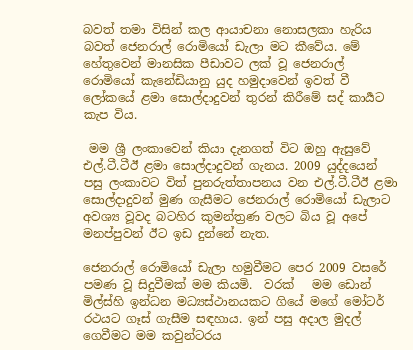බවත් තමා විසින් කල ආයාචනා නොසලකා හැරිය බවත් ජෙනරාල් රොමියෝ ඩැලා මට කීවේය. මේ හේතුවෙන් මානසික පීඩාවට ලක් වූ ජෙනරාල් රොමියෝ කැනේඩියානු යුද හමුදාවෙන් ඉවත් වී ලෝකයේ ළමා සොල්දාදුවන් තුරන් කිරීමේ සද් කාර්‍යට කැප විය.

 මම ශ්‍රී ලංකාවෙන් කියා දැනගත් විට ඔහු ඇසුවේ එල්.ටී.ටීඊ ළමා සොල්දාදුවන් ගැනය. 2009 යුද්දයෙන් පසු ලංකාවට විත් පුනරුත්තාපනය වන එල්.ටී.ටීඊ ළමා සොල්දාදුවන් මුණ ගැසීමට ජෙනරාල් රොමියෝ ඩැලාට අවශ්‍ය වූවද බටහිර කුමන්ත්‍රණ වලට බිය වූ අපේ මනප්පුවන් ඊට ඉඩ දුන්නේ නැත.

ජෙනරාල් රොමියෝ ඩැලා හමුවීමට පෙර 2009 වසරේ පමණ වූ සිදුවීමක් මම කියමි.  වරක්   මම ඩොන් මිල්ස්හි ඉන්ධන මධ්‍යස්ථානයකට ගියේ මගේ මෝටර් රථයට ගෑස් ගැසීම සඳහාය. ඉන් පසු අදාල මුදල් ගෙවීමට මම කවුන්ටරය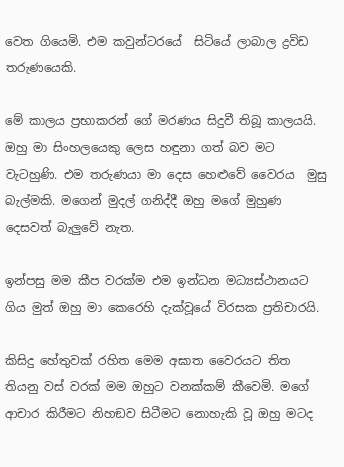වෙත ගියෙමි. එම කවුන්ටරයේ  සිටියේ ලාබාල ද්‍රවිඩ තරුණයෙකි.

මේ කාලය ප්‍රභාකරන් ගේ මරණය සිදුවී තිබූ කාලයයි. ඔහු මා සිංහලයෙකු ලෙස හඳුනා ගත් බව මට වැටහුණි. එම තරුණයා මා දෙස හෙළුවේ වෛරය  මුසු බැල්මකි. මගෙන් මුදල් ගනිද්දී ඔහු මගේ මුහුණ දෙසවත් බැලුවේ නැත.

ඉන්පසු මම කීප වරක්ම එම ඉන්ධන මධ්‍යස්ථානයට ගිය මුත් ඔහු මා කෙරෙහි දැක්වූයේ විරසක ප්‍රතිචාරයි.

කිසිදු හේතුවක් රහිත මෙම අඝාත වෛරයට තිත තියනු වස් වරක් මම ඔහුට වනක්කම් කීවෙමි. මගේ ආචාර කිරීමට නිහඞව සිටීමට නොහැකි වූ ඔහු මටද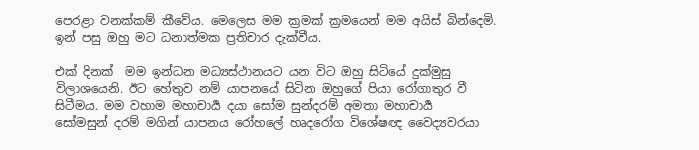පෙරළා වනක්කම් කීවේය. මෙලෙස මම ක්‍රමක් ක්‍රමයෙන් මම අයිස් බින්දෙමි. ඉන් පසු ඔහු මට ධනාත්මක ප්‍රතිචාර දැක්වීය.

එක් දිනක්  මම ඉන්ධන මධ්‍යස්ථානයට යන විට ඔහු සිටියේ දුක්මුසු විලාශයෙනි. ඊට හේතුව නම් යාපනයේ සිටින ඔහුගේ පියා රෝගාතුර වී සිටීමය. මම වහාම මහාචාර්‍ය දයා සෝම සුන්දරම් අමතා මහාචාර්‍ය  සෝමසුන් දරම් මගින් යාපනය රෝහලේ හෘදරෝග විශේෂඥ වෛද්‍යවරයා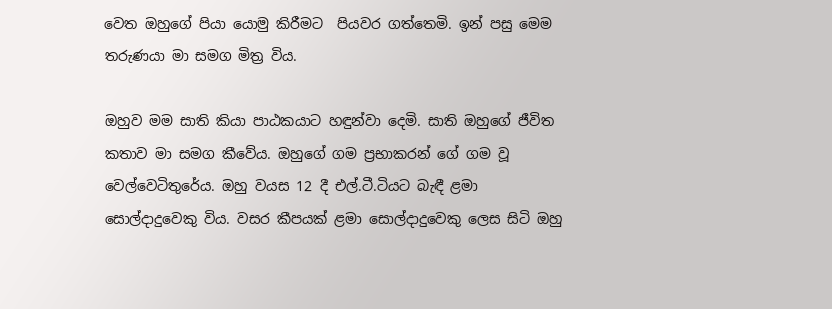වෙත ඔහුගේ පියා යොමු කිරීමට  පියවර ගත්තෙමි. ඉන් පසු මෙම තරුණයා මා සමග මිත්‍ර විය.

ඔහුව මම සාති කියා පාඨකයාට හඳුන්වා දෙමි. සාති ඔහුගේ ජීවිත කතාව මා සමග කීවේය. ඔහුගේ ගම ප්‍රභාකරන් ගේ ගම වූ වෙල්වෙටිතුරේය. ඔහු වයස 12 දී එල්.ටී.ටියට බැඳී ළමා සොල්දාදුවෙකු විය. වසර කීපයක් ළමා සොල්දාදුවෙකු ලෙස සිටි ඔහු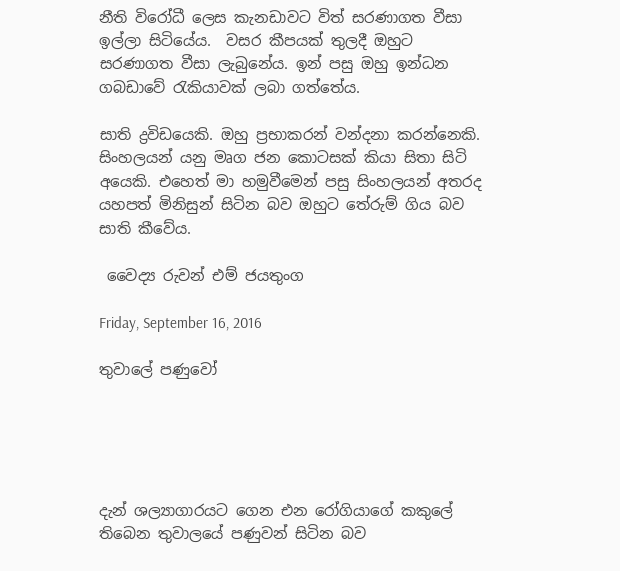නීති විරෝධී ලෙස කැනඩාවට විත් සරණාගත වීසා ඉල්ලා සිටියේය.  වසර කීපයක් තුලදී ඔහුට සරණාගත වීසා ලැබුනේය. ඉන් පසු ඔහු ඉන්ධන ගබඩාවේ රැකියාවක් ලබා ගත්තේය.

සාති ද්‍රවිඩයෙකි. ඔහු ප්‍රභාකරන් වන්දනා කරන්නෙකි. සිංහලයන් යනු මෘග ජන කොටසක් කියා සිතා සිටි අයෙකි. එහෙත් මා හමුවීමෙන් පසු සිංහලයන් අතරද යහපත් මිනිසුන් සිටින බව ඔහුට තේරුම් ගිය බව සාති කීවේය.

 වෛද්‍ය රුවන් එම් ජයතුංග

Friday, September 16, 2016

තුවාලේ පණුවෝ





දැන් ශල්‍යාගාරයට ගෙන එන රෝගියාගේ කකුලේ තිබෙන තුවාලයේ පණුවන් සිටින බව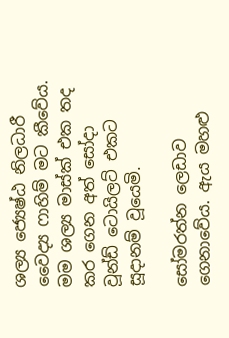ශල්‍ය ජ්‍යෙෂ්ඨ නිලධාරී වෛද්‍ය ෆාහිම් මට කීවේය. මම ශල්‍ය මාස්ක් එක තද කර ගෙන අත් සෝදා  වූන්ඩ් ටොයිලට් එකට සූදානම් වූයෙමි.

සෝමරත්න ලෙඩාව ගෙනාවේය. ඇය මහළු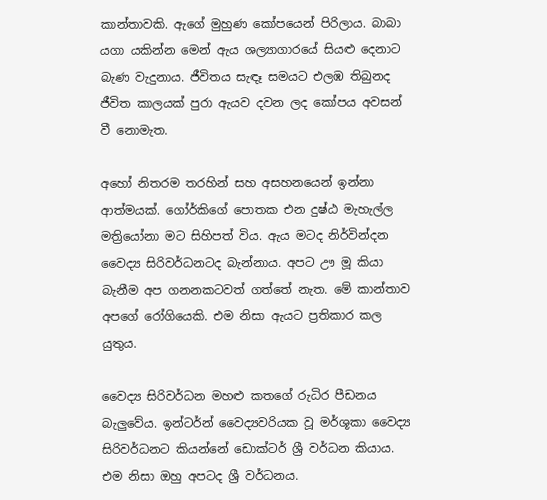කාන්තාවකි. ඇගේ මුහුණ කෝපයෙන් පිරිලාය. බාබා යගා යකින්න මෙන් ඇය ශල්‍යාගාරයේ සියළු දෙනාට බැණ වැදුනාය. ජීවිතය සැඳෑ සමයට එලඹ තිබුනද ජීවිත කාලයක් පුරා ඇයව දවන ලද කෝපය අවසන් වී නොමැත.

අහෝ නිතරම තරහින් සහ අසහනයෙන් ඉන්නා ආත්මයක්. ගෝර්කිගේ පොතක එන දුෂ්ඨ මැහැල්ල මත්‍රියෝනා මට සිහිපත් විය. ඇය මටද නිර්වින්දන වෛද්‍ය සිරිවර්ධනටද බැන්නාය. අපට ඌ මූ කියා බැනීම අප ගනනකටවත් ගත්තේ නැත. මේ කාන්තාව අපගේ රෝගියෙකි. එම නිසා ඇයට ප්‍රතිකාර කල යුතුය.

වෛද්‍ය සිරිවර්ධන මහළු කතගේ රුධිර පීඩනය බැලුවේය. ඉන්ටර්න් වෛද්‍යවරියක වූ මර්ශූකා වෛද්‍ය සිරිවර්ධනට කියන්නේ ඩොක්ටර් ශ්‍රී වර්ධන කියාය. එම නිසා ඔහු අපටද ශ්‍රී වර්ධනය.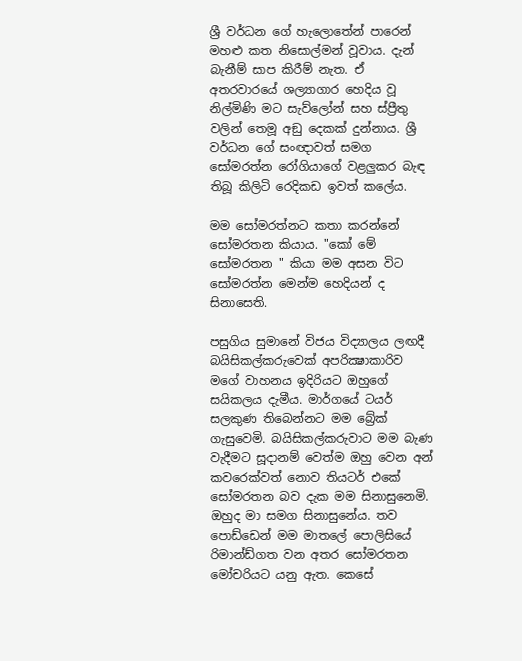ශ්‍රී වර්ධන ගේ හැලොතේන් පාරෙන් මහළු කත නිසොල්මන් වූවාය. දැන් බැනීම් සාප කිරීම් නැත. ඒ අතරවාරයේ ශල්‍යාගාර හෙදිය වූ නිල්මිණි මට සැව්ලෝන් සහ ස්ප්‍රීතු වලින් තෙමූ අඞු දෙකක් දුන්නාය. ශ්‍රී වර්ධන ගේ සංඥාවත් සමග සෝමරත්න රෝගියාගේ වළලුකර බැඳ තිබූ කිලිටි රෙදිකඩ ඉවත් කලේය.

මම සෝමරත්නට කතා කරන්නේ සෝමරතන කියාය. "කෝ මේ සෝමරතන " කියා මම අසන විට සෝමරත්න මෙන්ම හෙදියන් ද සිනාසෙති.

පසුගිය සුමානේ විජය විද්‍යාලය ලඟදී  බයිසිකල්කරුවෙක් අපරික්‍ෂාකාරිව මගේ වාහනය ඉදිරියට ඔහුගේ සයිකලය දැමීය. මාර්ගයේ ටයර් සලකුණ තිබෙන්නට මම බ්‍රේක් ගැසුවෙමි. බයිසිකල්කරුවාට මම බැණ වැදීමට සූදානම් වෙත්ම ඔහු වෙන අන් කවරෙක්වත් නොව තියටර් එකේ සෝමරතන බව දැක මම සිනාසුනෙමි. ඔහුද මා සමග සිනාසුනේය. තව පොඩ්ඩෙන් මම මාතලේ පොලිසියේ රිමාන්ඩ්ගත වන අතර සෝමරතන මෝචරියට යනු ඇත. කෙසේ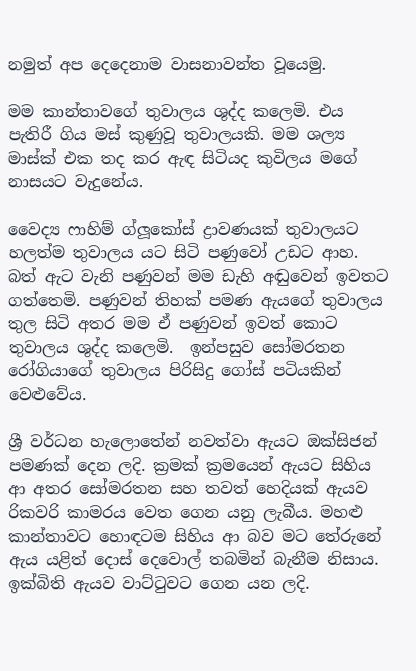නමුත් අප දෙදෙනාම වාසනාවන්ත වූයෙමු.

මම කාන්තාවගේ තුවාලය ශුද්ද කලෙමි. එය පැතිරී ගිය මස් කුණුවූ තුවාලයකි. මම ශල්‍ය මාස්ක් එක තද කර ඇඳ සිටියද කුවිලය මගේ නාසයට වැදුනේය.

වෛද්‍ය ෆාහිම් ග්ලූකෝස් ද්‍රාවණයක් තුවාලයට හලත්ම තුවාලය යට සිටි පණුවෝ උඩට ආහ. බත් ඇට වැනි පණුවන් මම ඩැහි අඬුවෙන් ඉවතට ගත්තෙමි. පණුවන් තිහක් පමණ ඇයගේ තුවාලය තුල සිටි අතර මම ඒ පණුවන් ඉවත් කොට තුවාලය ශුද්ද කලෙමි.  ඉන්පසුව සෝමරතන රෝගියාගේ තුවාලය පිරිසිදු ගෝස් පටියකින් වෙළුවේය.

ශ්‍රී වර්ධන හැලොතේන් නවත්වා ඇයට ඔක්සිජන් පමණක් දෙන ලදි. ක්‍රමක් ක්‍රමයෙන් ඇයට සිහිය ආ අතර සෝමරතන සහ තවත් හෙදියක් ඇයව රිකවරි කාමරය වෙත ගෙන යනු ලැබීය. මහළු කාන්තාවට හොඳටම සිහිය ආ බව මට තේරුනේ ඇය යළිත් දොස් දෙවොල් තබමින් බැනීම නිසාය. ඉක්බිති ඇයව වාට්ටුවට ගෙන යන ලදි.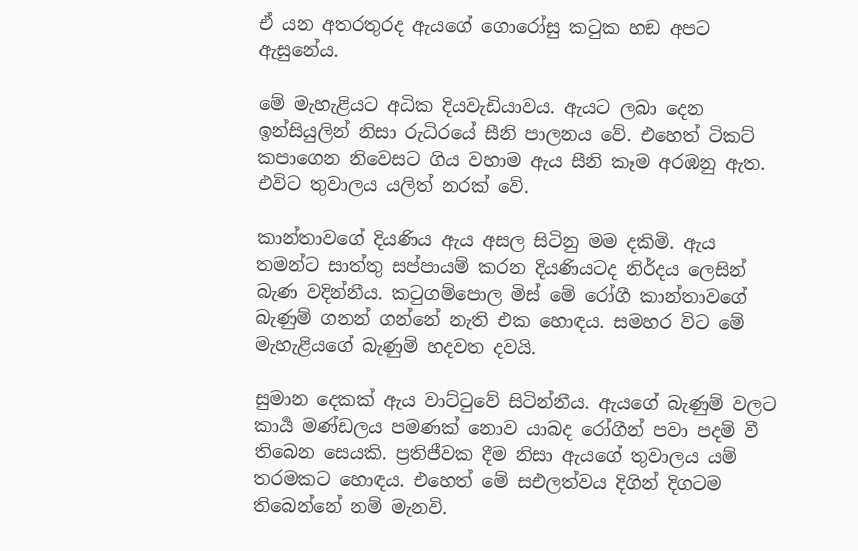ඒ යන අතරතුරද ඇයගේ ගොරෝසු කටුක හඞ අපට ඇසුනේය.

මේ මැහැළියට අධික දියවැඩියාවය. ඇයට ලබා දෙන ඉන්සියුලින් නිසා රුධිරයේ සීනි පාලනය වේ. එහෙත් ටිකට් කපාගෙන නිවෙසට ගිය වහාම ඇය සීනි කෑම අරඹනු ඇත. එවිට තුවාලය යලිත් නරක් වේ.

කාන්තාවගේ දියණිය ඇය අසල සිටිනු මම දකිමි. ඇය තමන්ට සාත්තු සප්පායම් කරන දියණියටද නිර්දය ලෙසින් බැණ වදින්නීය. කටුගම්පොල මිස් මේ රෝගී කාන්තාවගේ බැණුම් ගනන් ගන්නේ නැති එක හොඳය. සමහර විට මේ මැහැළියගේ බැණුම් හදවත දවයි.

සුමාන දෙකක් ඇය වාට්ටුවේ සිටින්නීය. ඇයගේ බැණුම් වලට කාර්‍ය මණ්ඩලය පමණක් නොව යාබද රෝගීන් පවා පදම් වී තිබෙන සෙයකි. ප්‍රතිජීවක දීම නිසා ඇයගේ තුවාලය යම් තරමකට හොඳය. එහෙත් මේ සඑලත්වය දිගින් දිගටම තිබෙන්නේ නම් මැනවි.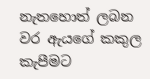නැතහොත් ලබන වර ඇයගේ කකුල කැපීමට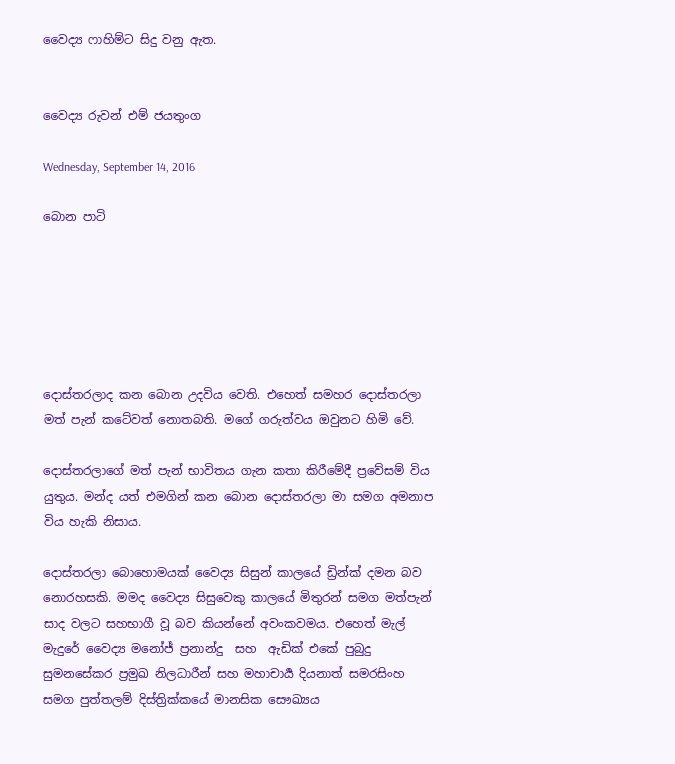වෛද්‍ය ෆාහිම්ට සිදු වනු ඇත.


වෛද්‍ය රුවන් එම් ජයතුංග

Wednesday, September 14, 2016

බොන පාටි






දොස්තරලාද කන බොන උදවිය වෙති. එහෙත් සමහර දොස්තරලා මත් පැන් කටේවත් නොතබති. මගේ ගරුත්වය ඔවුනට හිමි වේ.

දොස්තරලාගේ මත් පැන් භාවිතය ගැන කතා කිරීමේදී ප්‍රවේසම් විය යුතුය. මන්ද යත් එමගින් කන බොන දොස්තරලා මා සමග අමනාප විය හැකි නිසාය.

දොස්තරලා බොහොමයක් වෛද්‍ය සිසුන් කාලයේ ඩ්‍රින්ක් දමන බව නොරහසකි. මමද වෛද්‍ය සිසුවෙකු කාලයේ මිතුරන් සමග මත්පැන් සාද වලට සහභාගී වූ බව කියන්නේ අවංකවමය. එහෙත් මැල් මැදුරේ වෛද්‍ය මනෝජ් ප්‍රනාන්දු  සහ  ඇඩික් එකේ පුබුදු සුමනසේකර ප්‍රමුඛ නිලධාරීන් සහ මහාචාර්‍ය දියනාත් සමරසිංහ සමග පුත්තලම් දිස්ත්‍රික්කයේ මානසික සෞඛ්‍යය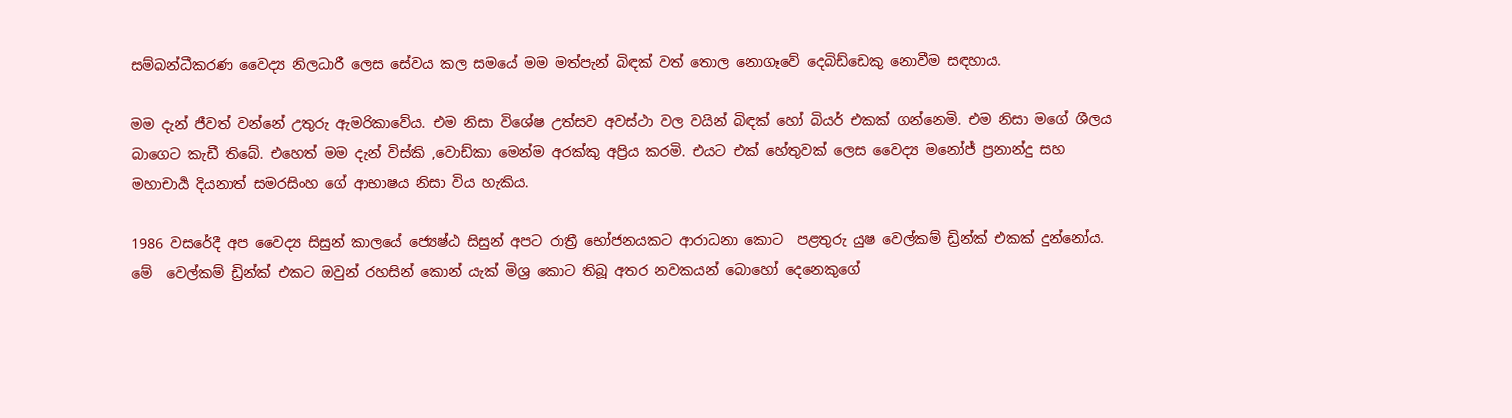සම්බන්ධීකරණ වෛද්‍ය නිලධාරී ලෙස සේවය කල සමයේ මම මත්පැන් බිඳක් වත් තොල නොගෑවේ දෙබිඩ්ඩෙකු නොවීම සඳහාය.

මම දැන් ජීවත් වන්නේ උතුරු ඇමරිකාවේය. එම නිසා විශේෂ උත්සව අවස්ථා වල වයින් බිඳක් හෝ බියර් එකක් ගන්නෙමි. එම නිසා මගේ ශීලය බාගෙට කැඩී තිබේ. එහෙත් මම දැන් විස්කි ,වොඩ්කා මෙන්ම අරක්කු අප්‍රිය කරමි. එයට එක් හේතුවක් ලෙස වෛද්‍ය මනෝජ් ප්‍රනාන්දු සහ මහාචාර්‍ය දියනාත් සමරසිංහ ගේ ආභාෂය නිසා විය හැකිය.

1986 වසරේදී අප වෛද්‍ය සිසුන් කාලයේ ජ්‍යෙෂ්ඨ සිසුන් අපට රාත්‍රී භෝජනයකට ආරාධනා කොට  පළතුරු යුෂ වෙල්කම් ඩ්‍රින්ක් එකක් දුන්නෝය. මේ  වෙල්කම් ඩ්‍රින්ක් එකට ඔවුන් රහසින් කොන්‍ යැක් මිශ්‍ර කොට තිබූ අතර නවකයන් බොහෝ දෙනෙකුගේ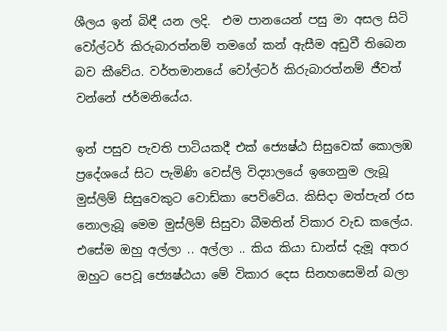ශීලය ඉන් බිඳී යන ලදි.  එම පානයෙන් පසු මා අසල සිටි වෝල්ටර් කිරුබාරත්නම් තමගේ කන් ඇසීම අඩුවී තිබෙන බව කීවේය. වර්තමානයේ වෝල්ටර් කිරුබාරත්නම් ජීවත් වන්නේ ජර්මනියේය.

ඉන් පසුව පැවති පාටියකදී එක් ජ්‍යෙෂ්ඨ සිසුවෙක් කොලඹ ප්‍රදේශයේ සිට පැමිණි වෙස්ලි විද්‍යාලයේ ඉගෙනුම ලැබූ මුස්ලිම් සිසුවෙකුට වොඩ්කා පෙව්වේය. කිසිදා මත්පැන් රස නොලැබූ මෙම මුස්ලිම් සිසුවා බීමතින් විකාර වැඩ කලේය. එසේම ඔහු අල්ලා .. අල්ලා .. කිය කියා ඩාන්ස් දැමූ අතර ඔහුට පෙවූ ජ්‍යෙෂ්ඨයා මේ විකාර දෙස සිනහසෙමින් බලා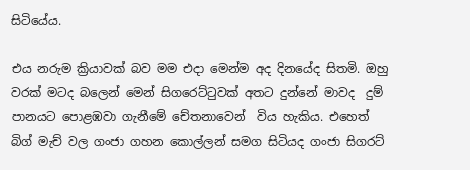සිටියේය.

එය නරුම ක්‍රියාවක් බව මම එදා මෙන්ම අද දිනයේද සිතමි. ඔහු වරක් මටද බලෙන් මෙන් සිගරෙට්ටුවක් අතට දුන්නේ මාවද  දුම් පානයට පොළඹවා ගැනීමේ චේතනාවෙන්  විය හැකිය. එහෙත් බිග් මැච් වල ගංජා ගහන කොල්ලන් සමග සිටියද ගංජා සිගරට්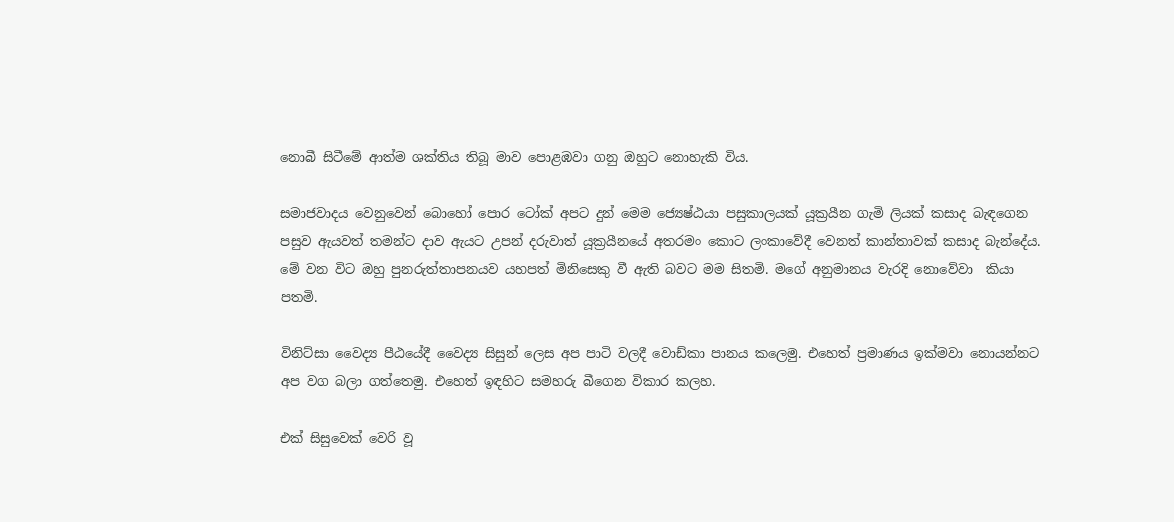නොබී සිටීමේ ආත්ම ශක්තිය තිබූ මාව පොළඹවා ගනු ඔහුට නොහැකි විය.

සමාජවාදය වෙනුවෙන් බොහෝ පොර ටෝක් අපට දුන් මෙම ජ්‍යෙෂ්ඨයා පසුකාලයක් යූක්‍රයීන ගැමි ලියක් කසාද බැඳගෙන පසුව ඇයවත් තමන්ට දාව ඇයට උපන් දරුවාත් යූක්‍රයීනයේ අතරමං කොට ලංකාවේදී වෙනත් කාන්තාවක් කසාද බැන්දේය. මේ වන විට ඔහු පුනරුත්තාපනයව යහපත් මිනිසෙකු වී ඇති බවට මම සිතමි. මගේ අනුමානය වැරදි නොවේවා  කියා පතමි.

විනිට්සා වෛද්‍ය පීඨයේදී වෛද්‍ය සිසුන් ලෙස අප පාටි වලදී වොඩ්කා පානය කලෙමු. එහෙත් ප්‍රමාණය ඉක්මවා නොයන්නට අප වග බලා ගත්තෙමු. එහෙත් ඉඳහිට සමහරු බීගෙන විකාර කලහ.

එක් සිසුවෙක් වෙරි වූ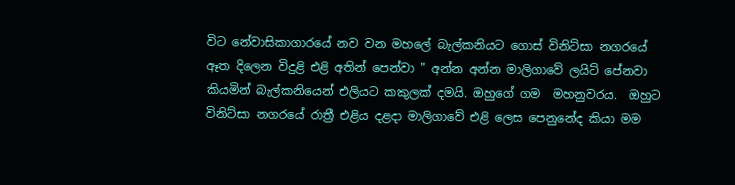විට නේවාසිකාගාරයේ නව වන මහලේ බැල්කනියට ගොස් විනිට්සා නගරයේ ඈත දිලෙන විදුළි එළි අතින් පෙන්වා " අන්න අන්න මාලිගාවේ ලයිට් පේනවා කියමින් බැල්කනියෙන් එලියට කකුලක් දමයි. ඔහුගේ ගම  මහනුවරය.  ඔහුට විනිට්සා නගරයේ රාත්‍රී එළිය දළදා මාලිගාවේ එළි ලෙස පෙනුනේද කියා මම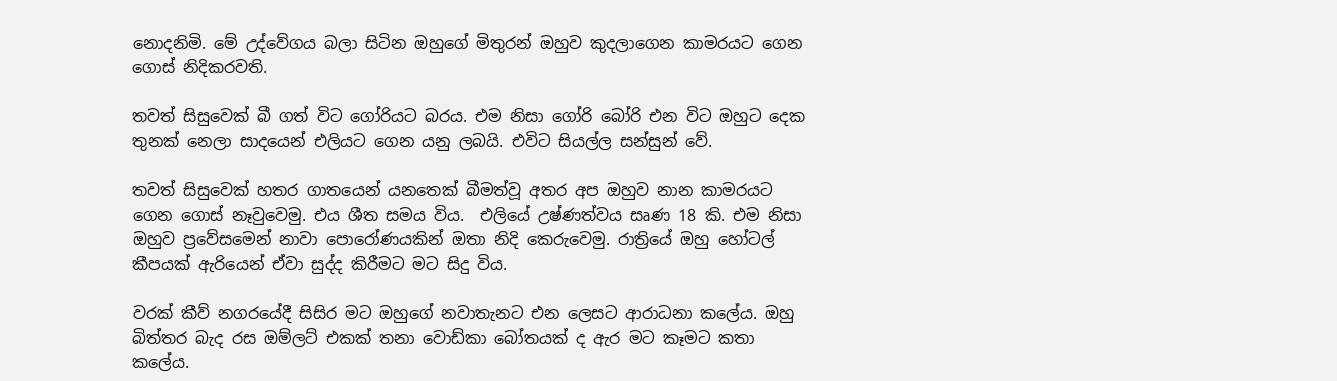නොදනිමි. මේ උද්වේගය බලා සිටින ඔහුගේ මිතුරන් ඔහුව කුදලාගෙන කාමරයට ගෙන ගොස් නිදිකරවති.

තවත් සිසුවෙක් බී ගත් විට ගෝරියට බරය. එම නිසා ගෝරි බෝරි එන විට ඔහුට දෙක තුනක් නෙලා සාදයෙන් එලියට ගෙන යනු ලබයි. එවිට සියල්ල සන්සුන් වේ.

තවත් සිසුවෙක් හතර ගාතයෙන් යනතෙක් බීමත්වූ අතර අප ඔහුව නාන කාමරයට ගෙන ගොස් නෑවුවෙමු. එය ශීත සමය විය.  එලියේ උෂ්ණත්වය සෘණ 18 කි. එම නිසා ඔහුව ප්‍රවේසමෙන් නාවා පොරෝණයකින් ඔතා නිදි කෙරුවෙමු. රාත්‍රියේ ඔහු හෝටල් කීපයක් ඇරියෙන් ඒවා සුද්ද කිරීමට මට සිදු විය.

වරක් කීව් නගරයේදී සිසිර මට ඔහුගේ නවාතැනට එන ලෙසට ආරාධනා කලේය. ඔහු බිත්තර බැද රස ඔම්ලට් එකක් තනා වොඩ්කා බෝතයක් ද ඇර මට කෑමට කතා කලේය.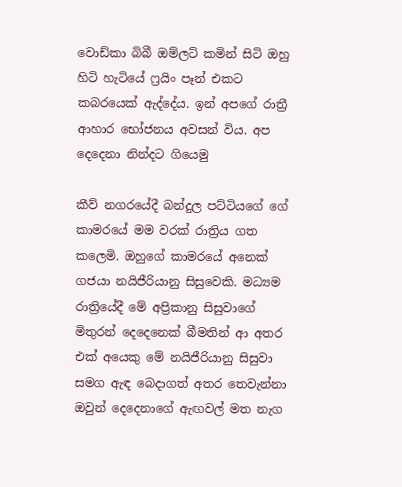වොඩ්කා බිබී ඔම්ලට් කමින් සිටි ඔහු හිටි හැටියේ ෆ්‍රයිං පෑන් එකට කබරයෙක් ඇද්දේය. ඉන් අපගේ රාත්‍රී ආහාර භෝජනය අවසන් විය. අප දෙදෙනා නින්දට ගියෙමු

කීව් නගරයේදී බන්දුල පට්ටියගේ ගේ කාමරයේ මම වරක් රාත්‍රිය ගත කලෙමි. ඔහුගේ කාමරයේ අනෙක් ගජයා නයිජීරියානු සිසුවෙකි. මධ්‍යම රාත්‍රියේදී මේ අප්‍රිකානු සිසුවාගේ මිතුරන් දෙදෙනෙක් බීමතින් ආ අතර එක් අයෙකු මේ නයිජීරියානු සිසුවා සමග ඇඳ බෙදාගත් අතර තෙවැන්නා ඔවුන් දෙදෙනාගේ ඇඟවල් මත නැග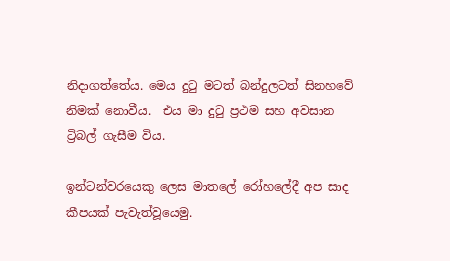නිදාගත්තේය. මෙය දුටු මටත් බන්දුලටත් සිනහවේ නිමක් නොවීය.  එය මා දුටු ප්‍රථම සහ අවසාන ට්‍රිබල් ගැසීම විය.

ඉන්ටන්වරයෙකු ලෙස මාතලේ රෝහලේදී අප සාද කීපයක් පැවැත්වූයෙමු.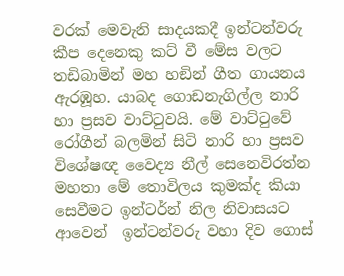වරක් මෙවැනි සාදයකදී ඉන්ටන්වරු කීප දෙනෙකු කට් වී මේස වලට තඩිබාමින් මහ හඞින් ගීත ගායනය ඇරඹූහ. යාබද ගොඩනැගිල්ල නාරි හා ප්‍රසව වාට්ටුවයි. මේ වාට්ටුවේ රෝගීන් බලමින් සිටි නාරි හා ප්‍රසව විශේෂඥ වෛද්‍ය නීල් සෙනෙවිරත්න මහතා මේ තොවිලය කුමක්ද කියා සෙවීමට ඉන්ටර්න් නිල නිවාසයට ආවෙන්  ඉන්ටන්වරු වහා දිව ගොස්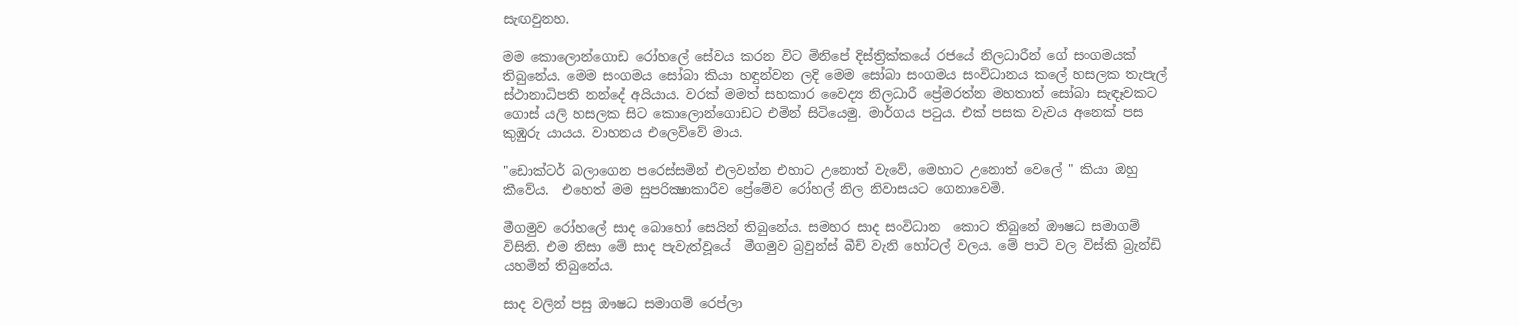සැඟවුනහ.

මම කොලොන්ගොඩ රෝහලේ සේවය කරන විට මිනිපේ දිස්ත්‍රික්කයේ රජයේ නිලධාරීන් ගේ සංගමයක් තිබුනේය. මෙම සංගමය සෝබා කියා හඳුන්වන ලදි මෙම සෝබා සංගමය සංවිධානය කලේ හසලක තැපැල් ස්ථානාධිපති නන්දේ අයියාය. වරක් මමත් සහකාර වෛද්‍ය නිලධාරී ප්‍රේමරත්න මහතාත් සෝබා සැඳෑවකට ගොස් යලි හසලක සිට කොලොන්ගොඩට එමින් සිටියෙමු. මාර්ගය පටුය. එක් පසක වැවය අනෙක් පස කුඹුරු යායය. වාහනය එලෙව්වේ මාය.

"ඩොක්ටර් බලාගෙන පරෙස්සමින් එලවන්න එහාට උනොත් වැවේ, මෙහාට උනොත් වෙලේ " කියා ඔහු කීවේය.  එහෙත් මම සුපරික්‍ෂාකාරීව ප්‍රේමේව රෝහල් නිල නිවාසයට ගෙනාවෙමි.

මීගමුව රෝහලේ සාද බොහෝ සෙයින් තිබුනේය. සමහර සාද සංවිධාන  කොට තිබුනේ ඖෂධ සමාගම් විසිනි. එම නිසා මේ සාද පැවැත්වූයේ  මීගමුව බ්‍රවුන්ස් බීච් වැනි හෝටල් වලය. මේ පාටි වල විස්කි බ්‍රැන්ඩි යහමින් තිබුනේය.

සාද වලින් පසු ඖෂධ සමාගම් රෙප්ලා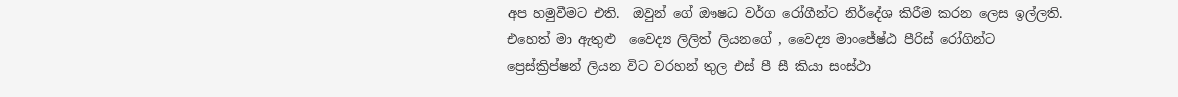අප හමුවීමට එති.  ඔවුන් ගේ ඖෂධ වර්ග රෝගීන්ට නිර්දේශ කිරීම කරන ලෙස ඉල්ලති. එහෙත් මා ඇතුළු  වෛද්‍ය ලිලිත් ලියනගේ , වෛද්‍ය මාංජේෂ්ඨ පීරිස් රෝගින්ට ප්‍රෙස්ක්‍රිප්‍ෂන් ලියන විට වරහන් තුල එස් පී සී කියා සංස්ථා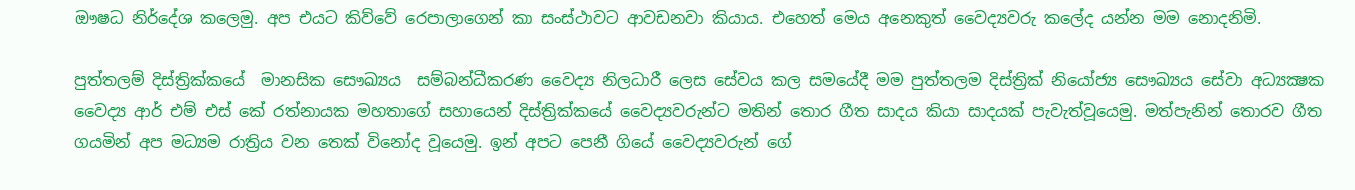ඖෂධ නිර්දේශ කලෙමු. අප එයට කිව්වේ රෙපාලාගෙන් කා සංස්ථාවට ආවඩනවා කියාය. එහෙත් මෙය අනෙකුත් වෛද්‍යවරු කලේද යන්න මම නොදනිමි.

පුත්තලම් දිස්ත්‍රික්කයේ  මානසික සෞඛ්‍යය  සම්බන්ධීකරණ වෛද්‍ය නිලධාරී ලෙස සේවය කල සමයේදී මම පුත්තලම දිස්ත්‍රික් නියෝජ්‍ය සෞඛ්‍යය සේවා අධ්‍යක්‍ෂක වෛද්‍ය ආර් එම් එස් කේ රත්නායක මහතාගේ සහායෙන් දිස්ත්‍රික්කයේ වෛද්‍යවරුන්ට මතින් තොර ගීත සාදය කියා සාදයක් පැවැත්වූයෙමු. මත්පැනින් තොරව ගීත ගයමින් අප මධ්‍යම රාත්‍රිය වන තෙක් විනෝද වූයෙමු. ඉන් අපට පෙනී ගියේ වෛද්‍යවරුන් ගේ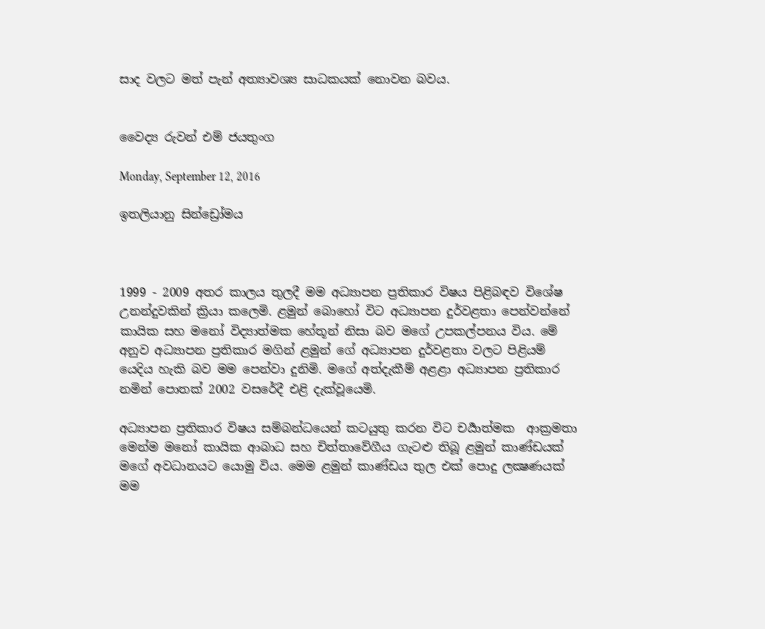සාද වලට මත් පැන් අත්‍යාවශ්‍ය සාධකයක් නොවන බවය.


වෛද්‍ය රුවන් එම් ජයතුංග

Monday, September 12, 2016

ඉතලියානු සින්ඩ්‍රෝමය



1999 - 2009 අතර කාලය තුලදී මම අධ්‍යාපන ප්‍රතිකාර විෂය පිළිබඳව විශේෂ උනන්දුවකින් ක්‍රියා කලෙමි. ළමුන් බොහෝ විට අධ්‍යාපන දුර්වළතා පෙන්වන්නේ කායික සහ මනෝ විද්‍යාත්මක හේතූන් නිසා බව මගේ උපකල්පනය විය. මේ අනුව අධ්‍යාපන ප්‍රතිකාර මගින් ළමුන් ගේ අධ්‍යාපන දුර්වළතා වලට පිළියම් යෙදිය හැකි බව මම පෙන්වා දුනිමි. මගේ අත්දැකීම් අළළා අධ්‍යාපන ප්‍රතිකාර නමින් පොතක් 2002 වසරේදී එළි දැක්වූයෙමි.

අධ්‍යාපන ප්‍රතිකාර විෂය සම්බන්ධයෙන් කටයුතු කරන විට චර්‍යාත්මක  ආක්‍රමතා මෙන්ම මනෝ කායික ආබාධ සහ චිත්තාවේගීය ගැටළු තිබූ ළමුන් කාණ්ඩයක් මගේ අවධානයට යොමු විය. මෙම ළමුන් කාණ්ඩය තුල එක් පොදු ලක්‍ෂණයක් මම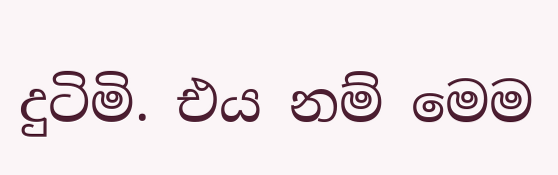දුටිමි. එය නම් මෙම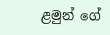ළමුන් ගේ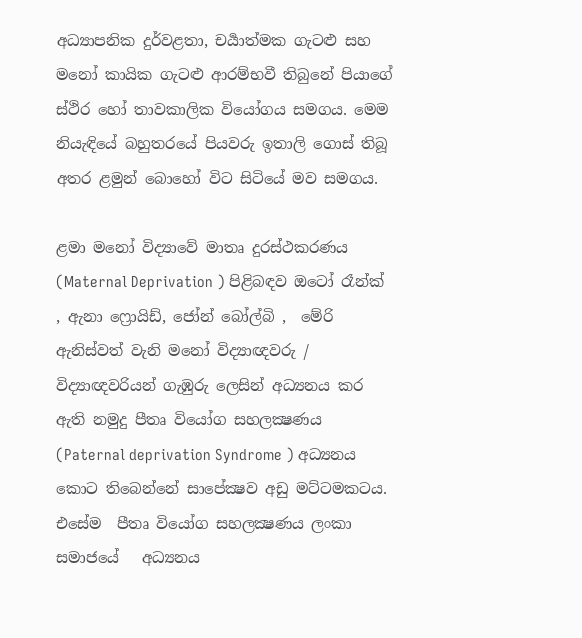අධ්‍යාපනික දුර්වළතා, චර්‍යාත්මක ගැටළු සහ මනෝ කායික ගැටළු ආරම්භවී තිබුනේ පියාගේ ස්ථිර හෝ තාවකාලික වියෝගය සමගය. මෙම නියැඳියේ බහුතරයේ පියවරු ඉතාලි ගොස් තිබූ අතර ළමුන් බොහෝ විට සිටියේ මව සමගය.

ළමා මනෝ විද්‍යාවේ මාතෘ දුරස්ථකරණය (Maternal Deprivation ) පිළිබඳව ඔටෝ රෑන්ක් , ඇනා ෆ්‍රොයිඩ්, ජෝන් බෝල්බි ,  මේරි ඇනිස්වත් වැනි මනෝ විද්‍යාඥවරු / විද්‍යාඥවරියන් ගැඹුරු ලෙසින් අධ්‍යනය කර ඇති නමුදු පීතෘ වියෝග සහලක්‍ෂණය (Paternal deprivation Syndrome ) අධ්‍යනය කොට තිබෙන්නේ සාපේක්‍ෂව අඩු මට්ටමකටය. එසේම  පීතෘ වියෝග සහලක්‍ෂණය ලංකා සමාජයේ   අධ්‍යනය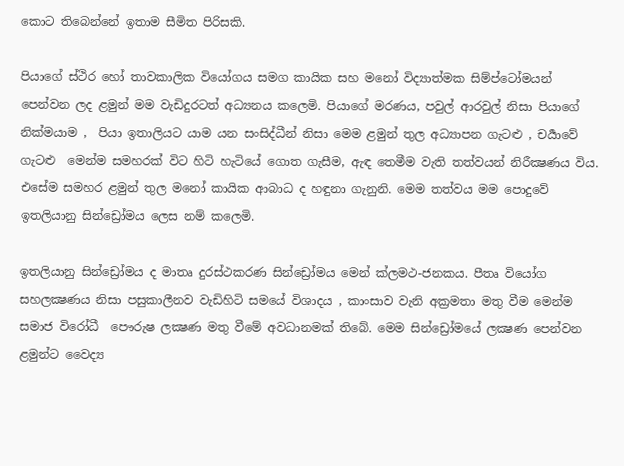කොට තිබෙන්නේ ඉතාම සීමිත පිරිසකි.

පියාගේ ස්ථිර හෝ තාවකාලික වියෝගය සමග කායික සහ මනෝ විද්‍යාත්මක සිම්ප්ටෝමයන් පෙන්වන ලද ළමුන් මම වැඩිදුරටත් අධ්‍යනය කලෙමි. පියාගේ මරණය, පවුල් ආරවුල් නිසා පියාගේ නික්මයාම ,  පියා ඉතාලියට යාම යන සංසිද්ධීන් නිසා මෙම ළමුන් තුල අධ්‍යාපන ගැටළු , චර්‍යාවේ ගැටළු  මෙන්ම සමහරක් විට හිටි හැටියේ ගොත ගැසීම, ඇඳ තෙමීම වැති තත්වයන් නිරීක්‍ෂණය විය. එසේම සමහර ළමුන් තුල මනෝ කායික ආබාධ ද හඳුනා ගැනුනි. මෙම තත්වය මම පොදුවේ ඉතලියානු සින්ඩ්‍රෝමය ලෙස නම් කලෙමි.

ඉතලියානු සින්ඩ්‍රෝමය ද මාතෘ දුරස්ථකරණ සින්ඩ්‍රෝමය මෙන් ක්ලමථ-ජනකය. පීතෘ වියෝග සහලක්‍ෂණය නිසා පසුකාලීනව වැඩිහිටි සමයේ විශාදය , කාංසාව වැනි අක්‍රමතා මතු වීම මෙන්ම සමාජ විරෝධී  පෞරුෂ ලක්‍ෂණ මතු වීමේ අවධානමක් තිබේ. මෙම සින්ඩ්‍රෝමයේ ලක්‍ෂණ පෙන්වන ළමුන්ට වෛද්‍ය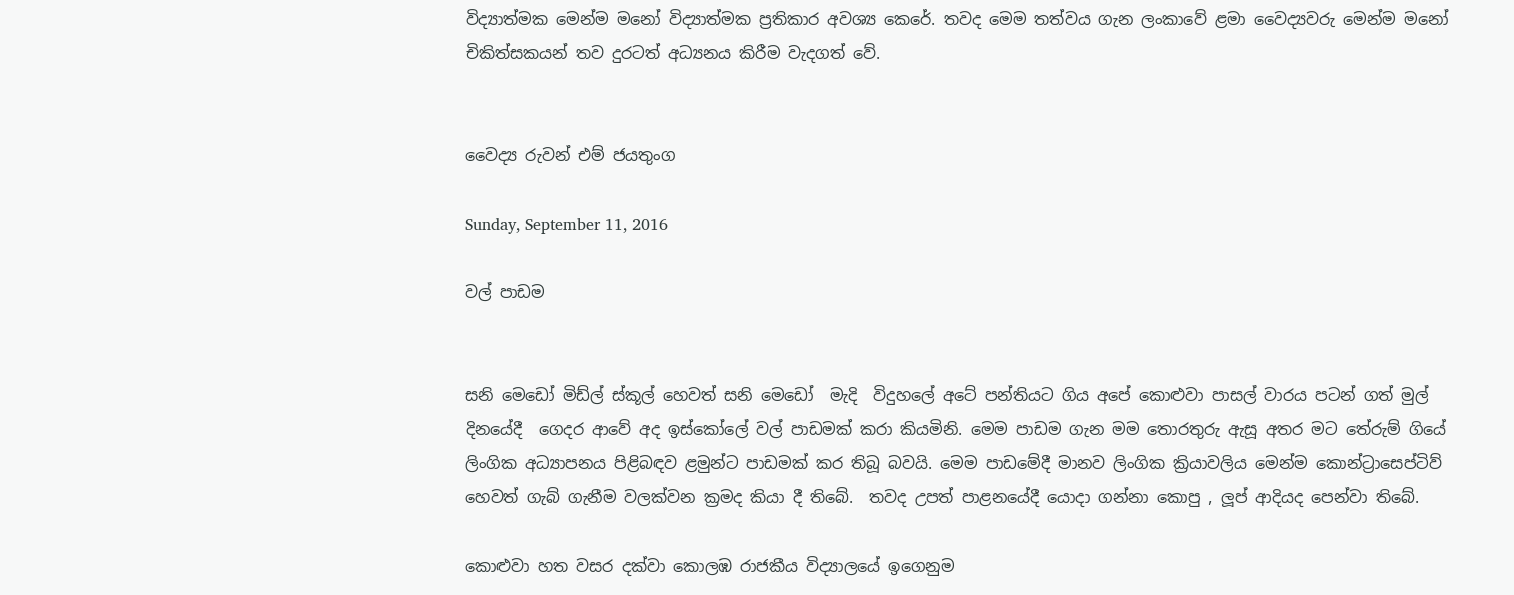විද්‍යාත්මක මෙන්ම මනෝ විද්‍යාත්මක ප්‍රතිකාර අවශ්‍ය කෙරේ. තවද මෙම තත්වය ගැන ලංකාවේ ළමා වෛද්‍යවරු මෙන්ම මනෝ චිකිත්සකයන් තව දුරටත් අධ්‍යනය කිරීම වැදගත් වේ.


වෛද්‍ය රුවන් එම් ජයතුංග

Sunday, September 11, 2016

වල් පාඩම


සනි මෙඩෝ මිඩ්ල් ස්කූල් හෙවත් සනි මෙඩෝ  මැදි  විදුහලේ අටේ පන්තියට ගිය අපේ කොළුවා පාසල් වාරය පටන් ගත් මුල් දිනයේදී  ගෙදර ආවේ අද ඉස්කෝලේ වල් පාඩමක් කරා කියමිනි. මෙම පාඩම ගැන මම තොරතුරු ඇසූ අතර මට තේරුම් ගියේ ලිංගික අධ්‍යාපනය පිළිබඳව ළමුන්ට පාඩමක් කර තිබූ බවයි. මෙම පාඩමේදී මානව ලිංගික ක්‍රියාවලිය මෙන්ම කොන්ට්‍රාසෙප්ටිව් හෙවත් ගැබ් ගැනීම වලක්වන ක්‍රමද කියා දී තිබේ.  තවද උපත් පාළනයේදී යොදා ගන්නා කොපු , ලූප් ආදියද පෙන්වා තිබේ.

කොළුවා හත වසර දක්වා කොලඹ රාජකීය විද්‍යාලයේ ඉගෙනුම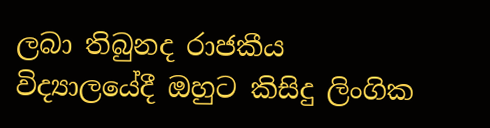ලබා තිබුනද රාජකීය විද්‍යාලයේදී ඔහුට කිසිදු ලිංගික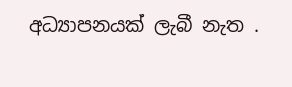අධ්‍යාපනයක් ලැබී නැත .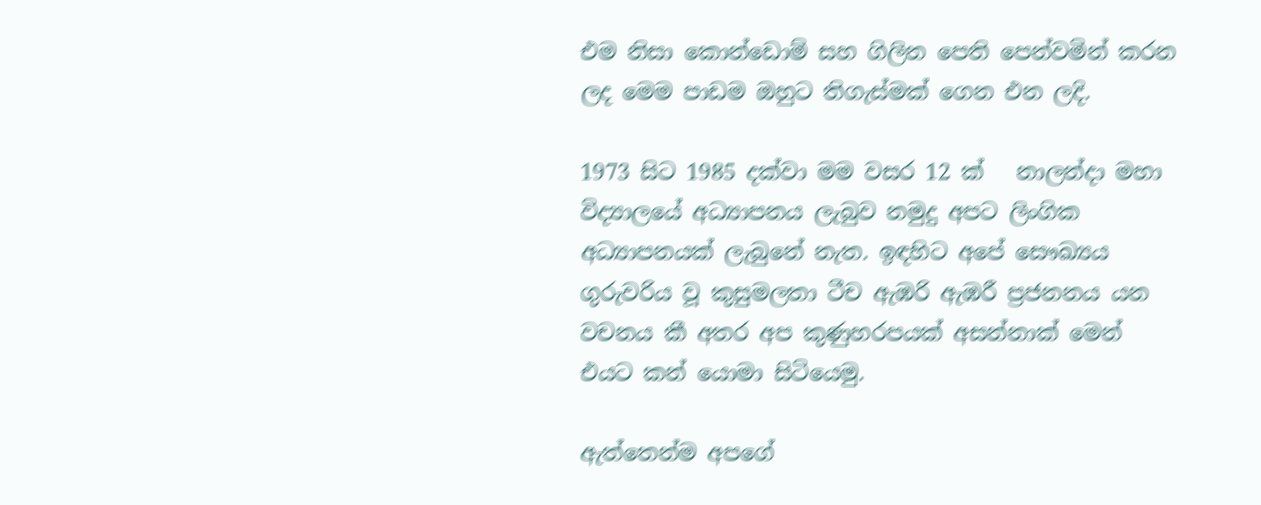එම නිසා කොන්ඩොම් සහ ගිලින පෙති පෙන්වමින් කරන ලද මෙම පාඩම ඔහුට තිගැස්මක් ගෙන එන ලදි.

1973 සිට 1985 දක්වා මම වසර 12 ක්   නාලන්දා මහා විද්‍යාලයේ අධ්‍යාපනය ලැබුව නමුදු අපට ලිංගික අධ්‍යාපනයක් ලැබුනේ නැත. ඉඳහිට අපේ සෞඛ්‍යය ගුරුවරිය වූ කුසුමලතා ටීච ඇඹරි ඇඹරී ප්‍රජනනය යන වචනය කී අතර අප කුණුහරපයක් අසන්නාක් මෙන් එයට කන් යොමා සිටියෙමු.

ඇත්තෙන්ම අපගේ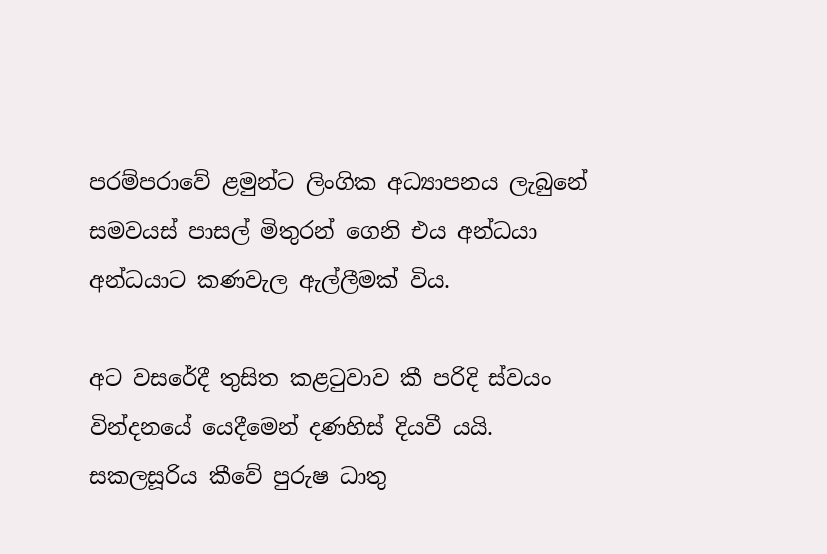පරම්පරාවේ ළමුන්ට ලිංගික අධ්‍යාපනය ලැබුනේ සමවයස් පාසල් මිතුරන් ගෙනි එය අන්ධයා අන්ධයාට කණවැල ඇල්ලීමක් විය.

අට වසරේදී තුසිත කළටුවාව කී පරිදි ස්වයං වින්දනයේ යෙදීමෙන් දණහිස් දියවී යයි. සකලසූරිය කීවේ පුරුෂ ධාතු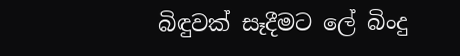බිඳුවක් සෑදීමට ලේ බිංදු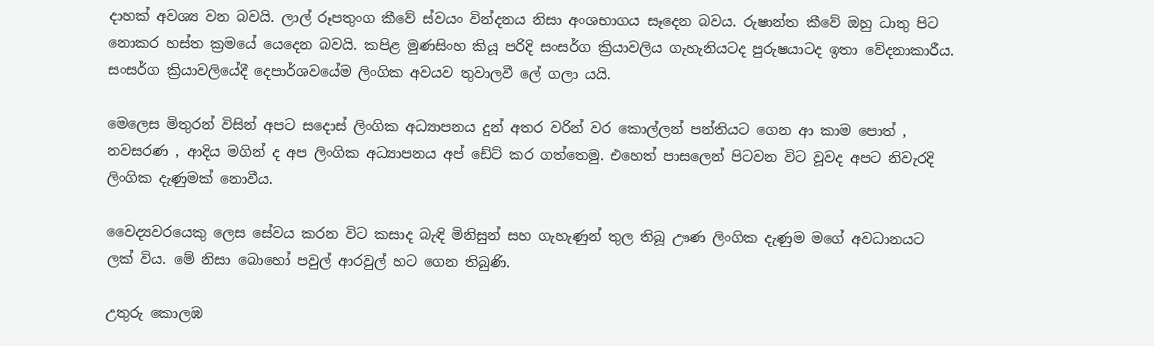දාහක් අවශ්‍ය වන බවයි. ලාල් රූපතුංග කීවේ ස්වයං වින්දනය නිසා අංශභාගය සෑදෙන බවය. රුෂාන්ත කීවේ ඔහු ධාතු පිට නොකර හස්ත ක්‍රමයේ යෙදෙන බවයි. කපිළ මුණසිංහ කියූ පරිදි සංසර්ග ක්‍රියාවලිය ගැහැනියටද පුරුෂයාටද ඉතා වේදනාකාරීය. සංසර්ග ක්‍රියාවලියේදී දෙපාර්ශවයේම ලිංගික අවයව තුවාලවී ලේ ගලා යයි.

මෙලෙස මිතුරන් විසින් අපට සදොස් ලිංගික අධ්‍යාපනය දුන් අතර වරින් වර කොල්ලන් පන්තියට ගෙන ආ කාම පොත් , නවසරණ , ආදිය මගින් ද අප ලිංගික අධ්‍යාපනය අප් ඩේට් කර ගත්තෙමු. එහෙත් පාසලෙන් පිටවන විට වූවද අපට නිවැරදි ලිංගික දැණුමක් නොවීය.

වෛද්‍යවරයෙකු ලෙස සේවය කරන විට කසාද බැඳි මිනිසුන් සහ ගැහැණුන් තුල තිබූ ඌණ ලිංගික දැණුම මගේ අවධානයට ලක් විය. මේ නිසා බොහෝ පවුල් ආරවුල් හට ගෙන තිබුණි.

උතුරු කොලඹ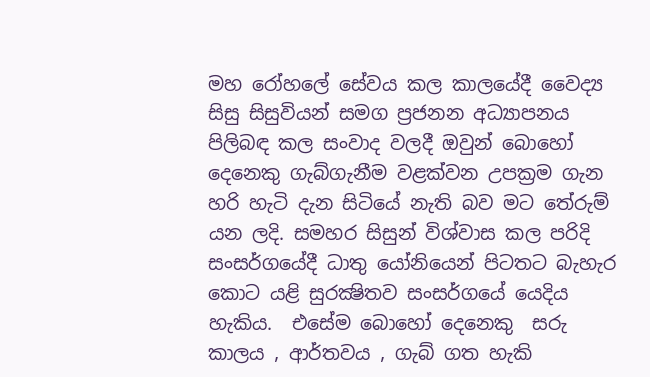මහ රෝහලේ සේවය කල කාලයේදී වෛද්‍ය සිසු සිසුවියන් සමග ප්‍රජනන අධ්‍යාපනය පිලිබඳ කල සංවාද වලදී ඔවුන් බොහෝ දෙනෙකු ගැබ්ගැනීම වළක්වන උපක්‍රම ගැන හරි හැටි දැන සිටියේ නැති බව මට තේරුම් යන ලදි. සමහර සිසුන් විශ්වාස කල පරිදි සංසර්ගයේදී ධාතු යෝනියෙන් පිටතට බැහැර කොට යළි සුරක්‍ෂිතව සංසර්ගයේ යෙදිය හැකිය.  එසේම බොහෝ දෙනෙකු  සරු කාලය , ආර්තවය , ගැබ් ගත හැකි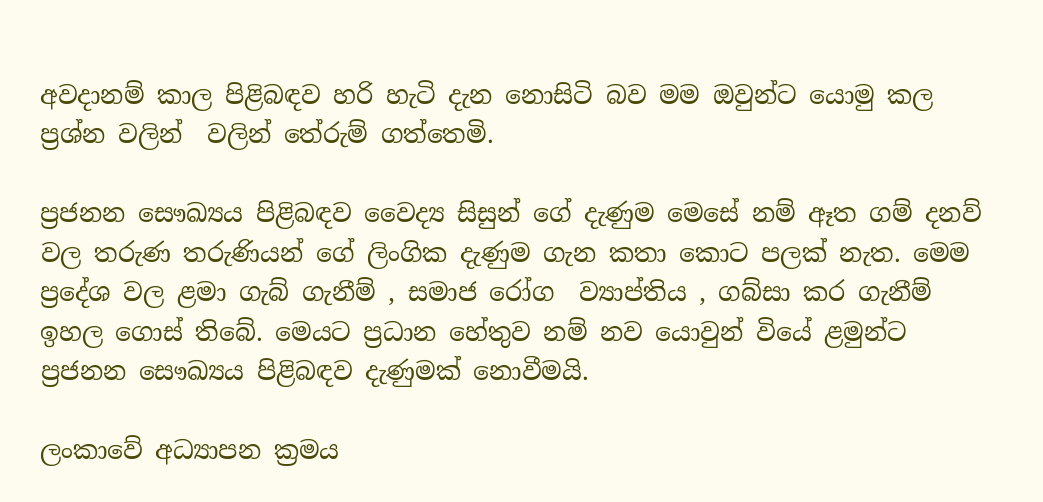අවදානම් කාල පිළිබඳව හරි හැටි දැන නොසිටි බව මම ඔවුන්ට යොමු කල ප්‍රශ්න වලින්  වලින් තේරුම් ගත්තෙමි.

ප්‍රජනන සෞඛ්‍යය පිළිබඳව වෛද්‍ය සිසුන් ගේ දැණුම මෙසේ නම් ඈත ගම් දනව් වල තරුණ තරුණියන් ගේ ලිංගික දැණුම ගැන කතා කොට පලක් නැත. මෙම ප්‍රදේශ වල ළමා ගැබ් ගැනීම් , සමාජ රෝග  ව්‍යාප්තිය , ගබ්සා කර ගැනීම් ඉහල ගොස් තිබේ. මෙයට ප්‍රධාන හේතුව නම් නව යොවුන් වියේ ළමුන්ට ප්‍රජනන සෞඛ්‍යය පිළිබඳව දැණුමක් නොවීමයි.

ලංකාවේ අධ්‍යාපන ක්‍රමය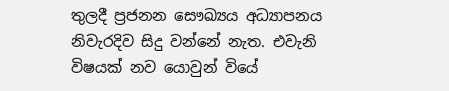තුලදී ප්‍රජනන සෞඛ්‍යය අධ්‍යාපනය නිවැරදිව සිදු වන්නේ නැත. එවැනි විෂයක් නව යොවුන් වියේ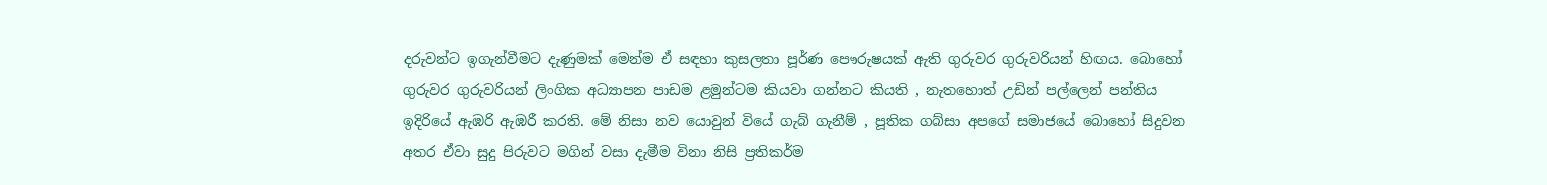දරුවන්ට ඉගැන්වීමට දැණුමක් මෙන්ම ඒ සඳහා කුසලතා පූර්ණ පෞරුෂයක් ඇති ගුරුවර ගුරුවරියන් හිඟය. බොහෝ ගුරුවර ගුරුවරියන් ලිංගික අධ්‍යාපන පාඩම ළමුන්ටම කියවා ගන්නට කියති , නැතහොත් උඩින් පල්ලෙන් පන්තිය ඉදිරියේ ඇඹරි ඇඹරී කරති. මේ නිසා නව යොවුන් වියේ ගැබ් ගැනීම් , පූතික ගබ්සා අපගේ සමාජයේ බොහෝ සිදුවන අතර ඒවා සුදු පිරුවට මගින් වසා දැමීම විනා නිසි ප්‍රතිකර්ම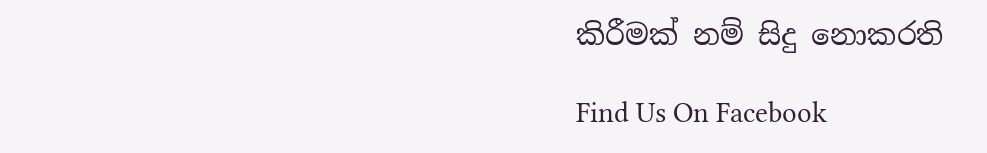කිරීමක් නම් සිදු නොකරති

Find Us On Facebook